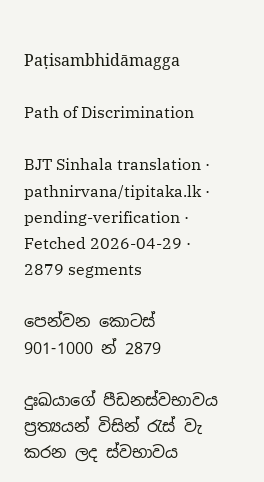Paṭisambhidāmagga

Path of Discrimination

BJT Sinhala translation · pathnirvana/tipitaka.lk · pending-verification · Fetched 2026-04-29 · 2879 segments

පෙන්වන කොටස් 901-1000 න් 2879

දුඃඛයාගේ පීඩනස්වභාවය ප්‍රත්‍යයන් විසින් රැස් වැ කරන ලද ස්වභාවය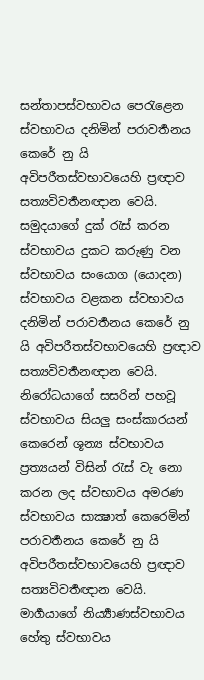සන්තාපස්වභාවය පෙරැළෙන ස්වභාවය දනිමින් පරාවර්‍තනය කෙරේ නු යි අවිපරීතස්වභාවයෙහි ප්‍රඥාව සත්‍යවිවර්‍තනඥාන වෙයි. සමුදයාගේ දුක් රැස් කරන ස්වභාවය දුකට කරුණු වන ස්වභාවය සංයොග (යොදන) ස්වභාවය වළකන ස්වභාවය දනිමින් පරාවර්‍තනය කෙරේ නු යි අවිපරීතස්වභාවයෙහි ප්‍රඥාව සත්‍යවිවර්‍තනඥාන වෙයි. නිරෝධයාගේ සසරින් පහවූ ස්වභාවය සියලු සංස්කාරයන් කෙරෙන් ශූන්‍ය ස්වභාවය ප්‍රත්‍යයන් විසින් රැස් වැ නො කරන ලද ස්වභාවය අමරණ ස්වභාවය සාක්‍ෂාත් කෙරෙමින් පරාවර්‍තනය කෙරේ නු යි අවිපරීතස්වභාවයෙහි ප්‍රඥාව සත්‍යවිවර්‍තඥාන වෙයි. මාර්‍ගයාගේ නිර්‍ය්‍යාණස්වභාවය හේතු ස්වභාවය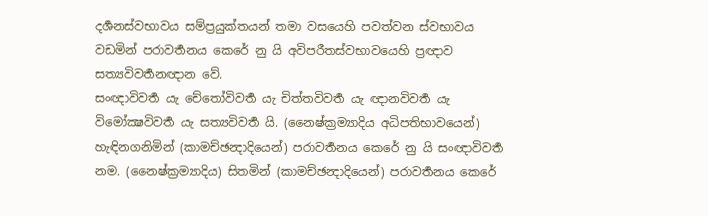දර්‍ශනස්වභාවය සම්ප්‍රයුක්තයන් තමා වසයෙහි පවත්වන ස්වභාවය වඩමින් පරාවර්‍තනය කෙරේ නු යි අවිපරීතස්වභාවයෙහි ප්‍රඥාව සත්‍යවිවර්‍තනඥාන වේ.
සංඥාවිවර්‍ත යැ චේතෝවිවර්‍ත යැ චිත්තවිවර්‍ත යැ ඥානවිවර්‍ත යැ විමෝක්‍ෂවිවර්‍ත යැ සත්‍යවිවර්‍ත යි. (නෛෂ්ක්‍රම්‍යාදිය අධිපතිභාවයෙන්) හැඳිනගනිමින් (කාමච්ඡන්‍දාදියෙන්) පරාවර්‍තනය කෙරේ නු යි සංඥාවිවර්‍ත නම. (නෛෂ්ක්‍රම්‍යාදිය) සිතමින් (කාමච්ඡන්‍දාදියෙන්) පරාවර්‍තනය කෙරේ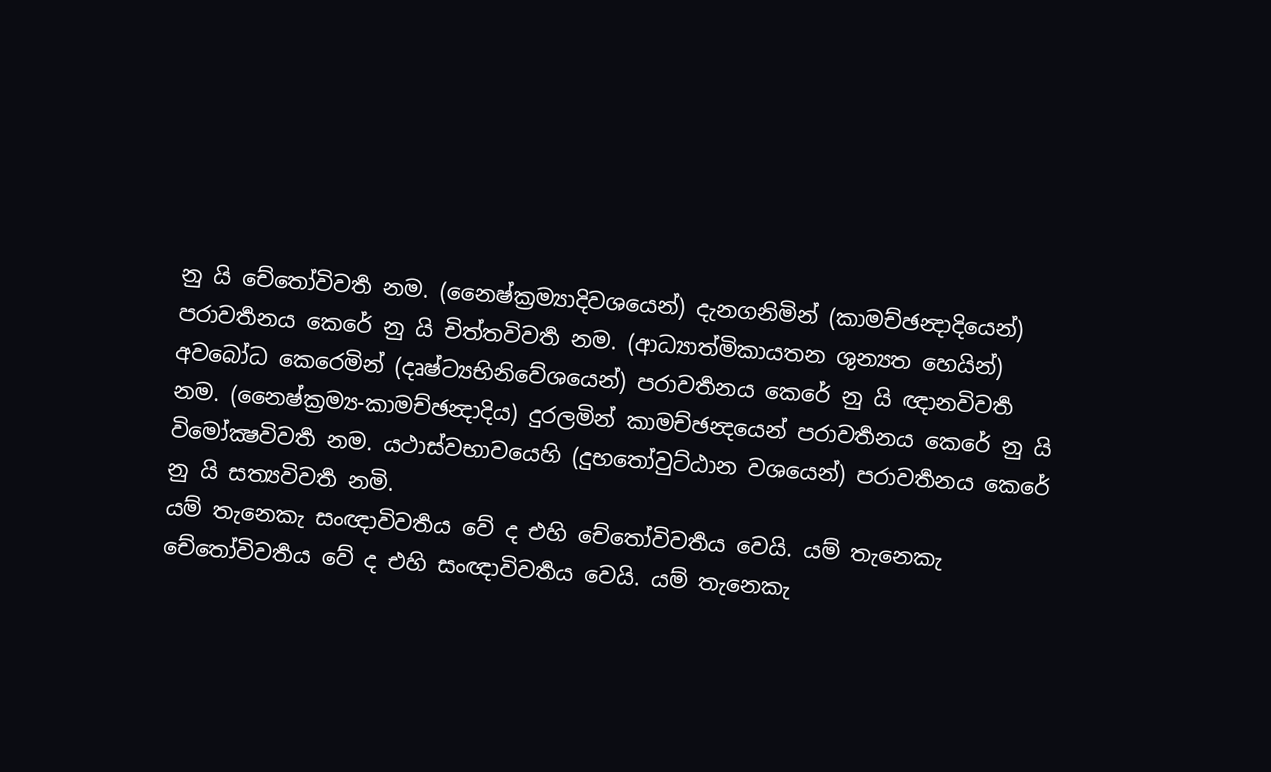නු යි චේතෝවිවර්‍ත නම. (නෛෂ්ක්‍රම්‍යාදිවශයෙන්) දැනගනිමින් (කාමච්ඡන්‍දාදියෙන්) පරාවර්‍තනය කෙරේ නු යි චිත්තවිවර්‍ත නම. (ආධ්‍යාත්මිකායතන ශුන්‍යත හෙයින්) අවබෝධ කෙරෙමින් (දෘෂ්ට්‍යභිනිවේශයෙන්) පරාවර්‍තනය කෙරේ නු යි ඥානවිවර්‍ත නම. (නෛෂ්ක්‍රම්‍ය-කාමච්ඡන්‍දාදිය) දුරලමින් කාමච්ඡන්‍දයෙන් පරාවර්‍තනය කෙරේ නු යි විමෝක්‍ෂවිවර්‍ත නම. යථාස්වභාවයෙහි (දුභතෝවුට්ඨාන වශයෙන්) පරාවර්‍තනය කෙරේ නු යි සත්‍යවිවර්‍ත නමි.
යම් තැනෙකැ සංඥාවිවර්‍තය වේ ද එහි චේතෝවිවර්‍තය වෙයි. යම් තැනෙකැ චේතෝවිවර්‍තය වේ ද එහි සංඥාවිවර්‍තය වෙයි. යම් තැනෙකැ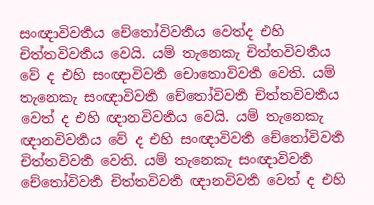සංඥාවිවර්‍තය චේතෝවිවර්‍තය වෙත්ද එහි චිත්තවිවර්‍තය වෙයි. යම් තැනෙකැ චිත්තවිවර්‍තය වේ ද එහි සංඥාවිවර්‍ත චොතොවිවර්‍ත වෙති. යම් තැනෙකැ සංඥාවිවර්‍ත චේතෝවිවර්‍ත චිත්තවිවර්‍තය වෙත් ද එහි ඥානවිවර්‍තය වෙයි. යම් තැනෙකැ ඥානවිවර්‍තය වේ ද එහි සංඥාවිවර්‍ත චේතෝවිවර්‍ත චිත්තවිවර්‍ත වෙති. යම් තැනෙකැ සංඥාවිවර්‍ත චේතෝවිවර්‍ත චිත්තවිවර්‍ත ඥානවිවර්‍ත වෙත් ද එහි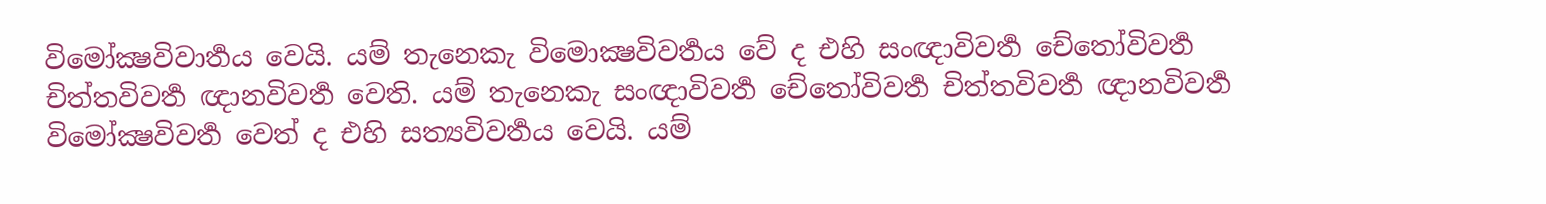විමෝක්‍ෂවිවාර්‍තය වෙයි. යම් තැනෙකැ විමොක්‍ෂවිවර්‍තය වේ ද එහි සංඥාවිවර්‍ත චේතෝවිවර්‍ත චිත්තවිවර්‍ත ඥානවිවර්‍ත වෙති. යම් තැනෙකැ සංඥාවිවර්‍ත චේතෝවිවර්‍ත චිත්තවිවර්‍ත ඥානවිවර්‍ත විමෝක්‍ෂවිවර්‍ත වෙත් ද එහි සත්‍යවිවර්‍තය වෙයි. යම්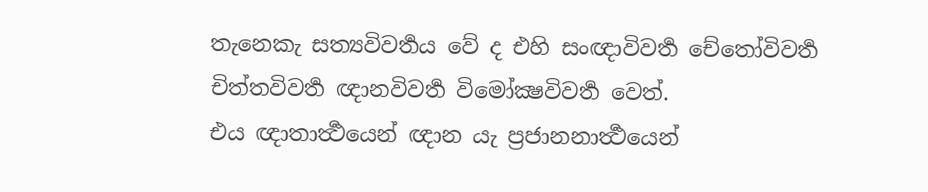තැනෙකැ සත්‍යවිවර්‍තය වේ ද එහි සංඥාවිවර්‍ත චේතෝවිවර්‍ත චිත්තවිවර්‍ත ඥානවිවර්‍ත විමෝක්‍ෂවිවර්‍ත වෙත්.
එය ඥාතාර්‍ත්‍ථයෙන් ඥාන යැ ප්‍රජානනාර්‍ත්‍ථයෙන්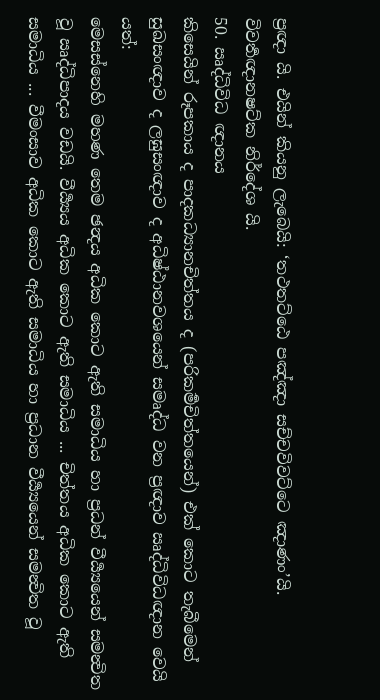ප්‍රඥා යි. එයින් කියනු ලැබෙයි: ‘තථතට්ඨෙ පඤ්ඤා සච්චවිවට්ටෙ ඤාණං’යි.
විවර්‍තඥානෂට්ක නිර්දේශ යි.
50. ඍද්ධිවිධ ඥානය
කිසෙයින් රූපකාය ද පාදකධ්‍යානචිත්තය ද (පරිකර්‍මචිත්තයෙන්) එක් කොට තැබීමෙන් සුඛසංඥාව ද ලඝුසංඥාව ද අධිෂ්ඨානවශයෙන් සමෘද්ධ වන ප්‍රඥාව ඍද්ධිවිධඥාන වෙයි යත්:
මෙසස්නෙහි මහණ තෙම ඡන්‍දය අධික කොට ඇති සමාධිය හා ප්‍රධන් වීර්‍ය්‍යයෙන් සමන්‍විත වූ ඍද්ධිපාදය වඩයි. වීර්‍ය්‍යය අධික කොට ඇති සමාධිය ... චිත්තය අධික කොට ඇති සමාධිය ... වීමංසාව අධික කොට ඇති සමාධිය හා ප්‍රධාන වීර්‍ය්‍යයෙන් සමන්‍විත වූ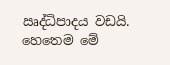ඍද්ධිපාදය වඩයි. හෙතෙම මේ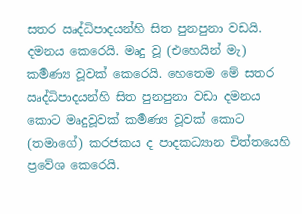සතර ඍද්ධිපාදයන්හි සිත පුනපුනා වඩයි. දමනය කෙරෙයි. මෘදු වූ (එහෙයින් මැ) කර්‍මණ්‍ය වූවක් කෙරෙයි. හෙතෙම මේ සතර ඍද්ධිපාදයන්හි සිත පුනපුනා වඩා දමනය කොට මෘදුවූවක් කර්‍මණ්‍ය වූවක් කොට (තමාගේ) කරජකය ද පාදකධ්‍යාන චිත්තයෙහි ප්‍රවේශ කෙරෙයි.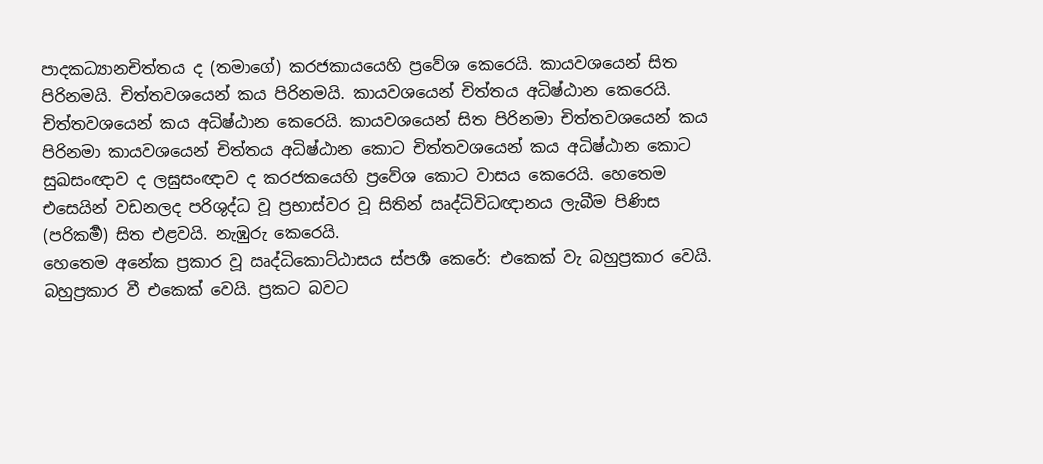පාදකධ්‍යානචිත්තය ද (තමාගේ) කරජකායයෙහි ප්‍රවේශ කෙරෙයි. කායවශයෙන් සිත පිරිනමයි. චිත්තවශයෙන් කය පිරිනමයි. කායවශයෙන් චිත්තය අධිෂ්ඨාන කෙරෙයි. චිත්තවශයෙන් කය අධිෂ්ඨාන කෙරෙයි. කායවශයෙන් සිත පිරිනමා චිත්තවශයෙන් කය පිරිනමා කායවශයෙන් චිත්තය අධිෂ්ඨාන කොට චිත්තවශයෙන් කය අධිෂ්ඨාන කොට සුඛසංඥාව ද ලඝුසංඥාව ද කරජකයෙහි ප්‍රවේශ කොට වාසය කෙරෙයි. හෙතෙම එසෙයින් වඩනලද පරිශුද්ධ වූ ප්‍රභාස්වර වූ සිතින් ඍද්ධිවිධඥානය ලැබීම පිණිස (පරිකර්‍ම) සිත එළවයි. නැඹුරු කෙරෙයි.
හෙතෙම අනේක ප්‍රකාර වූ ඍද්ධිකොට්ඨාසය ස්පර්‍ශ කෙරේ: එකෙක් වැ බහුප්‍රකාර වෙයි. බහුප්‍රකාර වී එකෙක් වෙයි. ප්‍රකට බවට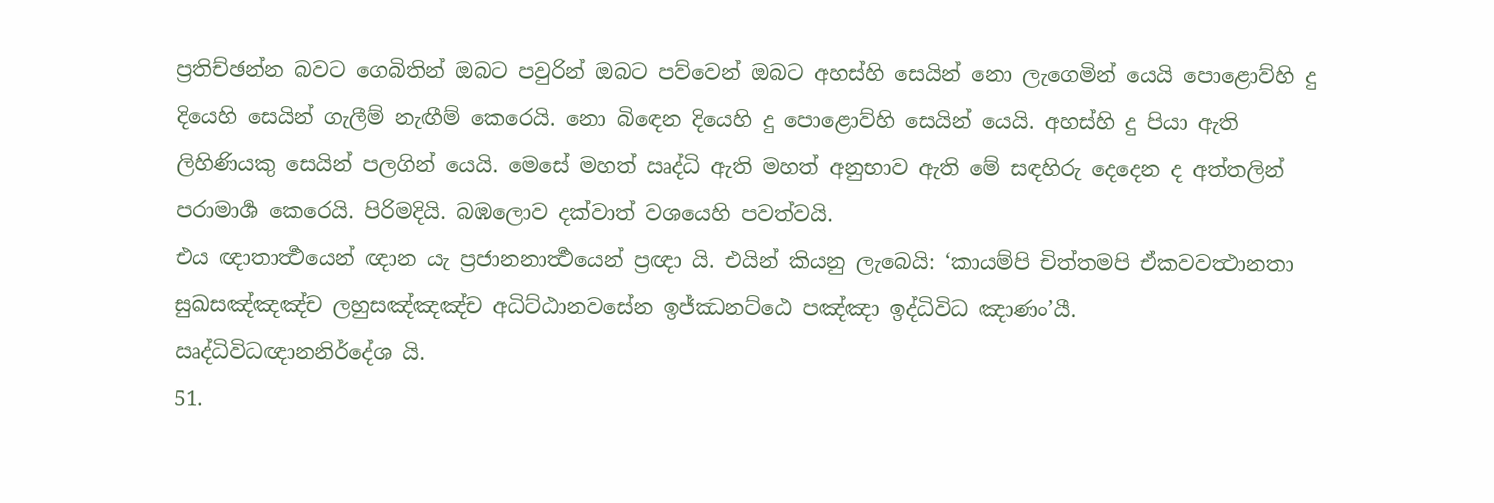ප්‍රතිච්ඡන්න බවට ගෙබිතින් ඔබට පවුරින් ඔබට පව්වෙන් ඔබට අහස්හි සෙයින් නො ලැගෙමින් යෙයි පොළොව්හි දු දියෙහි සෙයින් ගැලීම් නැඟීම් කෙරෙයි. නො බිඳෙන දියෙහි දු පොළොව්හි සෙයින් යෙයි. අහස්හි දු පියා ඇති ලිහිණියකු සෙයින් පලගින් යෙයි. මෙසේ මහත් ඍද්ධි ඇති මහත් අනුභාව ඇති මේ සඳහිරු දෙදෙන ද අත්තලින් පරාමාර්‍ශ කෙරෙයි. පිරිමදියි. බඹලොව දක්වාත් වශයෙහි පවත්වයි.
එය ඥාතාර්‍ත්‍ථයෙන් ඥාන යැ ප්‍රජානනාර්‍ත්‍ථයෙන් ප්‍රඥා යි. එයින් කියනු ලැබෙයි: ‘කායම්පි චිත්තමපි ඒකවවත්‍ථානතා සුඛසඤ්ඤඤ්ච ලහුසඤ්ඤඤ්ච අධිට්ඨානවසේන ඉජ්ඣනට්ඨෙ පඤ්ඤා ඉද්ධිවිධ ඤාණං’යී.
ඍද්ධිවිධඥානනිර්දේශ යි.
51.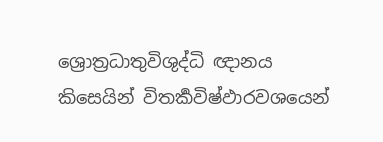ශ්‍රොත්‍රධාතුවිශුද්ධි ඥානය
කිසෙයින් විතර්‍කවිෂ්ඵාරවශයෙන්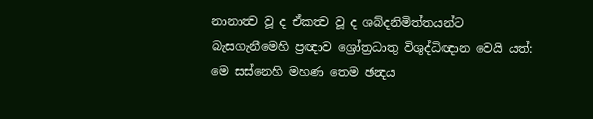නානාත්‍ව වූ ද ඒකත්‍ව වූ ද ශබ්දනිමිත්තයන්ට බැසගැනීමෙහි ප්‍රඥාව ශ්‍රෝත්‍රධාතු විශුද්ධිඥාන වෙයි යත්:
මෙ සස්නෙහි මහණ තෙම ඡන්‍දය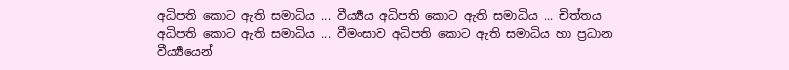අධිපති කොට ඇති සමාධිය ... වීර්‍ය්‍යය අධිපති කොට ඇති සමාධිය ... චිත්තය අධිපති කොට ඇති සමාධිය ... වීමංසාව අධිපති කොට ඇති සමාධිය හා ප්‍රධාන වීර්‍ය්‍යයෙන්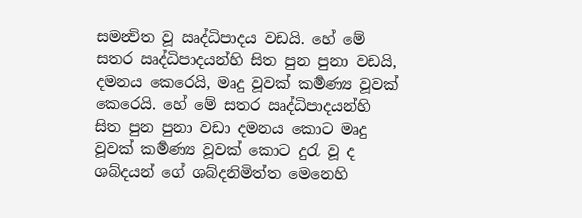සමන්‍විත වූ ඍද්ධිපාදය වඩයි. හේ මේ සතර ඍද්ධිපාදයන්හි සිත පුන පුනා වඩයි, දමනය කෙරෙයි, මෘදු වූවක් කර්‍මණ්‍ය වූවක් කෙරෙයි. හේ මේ සතර ඍද්ධිපාදයන්හි සිත පුන පුනා වඩා දමනය කොට මෘදු වූවක් කර්‍මණ්‍ය වූවක් කොට දුරැ වූ ද ශබ්දයන් ගේ ශබ්දනිමිත්ත මෙනෙහි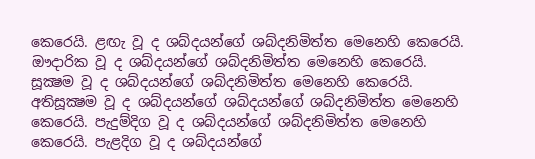කෙරෙයි. ළඟැ වූ ද ශබ්දයන්ගේ ශබ්දනිමිත්ත මෙනෙහි කෙරෙයි. ඖදාරික වූ ද ශබ්දයන්ගේ ශබ්දනිමිත්ත මෙනෙහි කෙරෙයි. සූක්‍ෂම වූ ද ශබ්දයන්ගේ ශබ්දනිමිත්ත මෙනෙහි කෙරෙයි. අතිසූක්‍ෂම වූ ද ශබ්දයන්ගේ ශබ්දයන්ගේ ශබ්දනිමිත්ත මෙනෙහි කෙරෙයි. පැදුම්දිග වූ ද ශබ්දයන්ගේ ශබ්දනිමිත්ත මෙනෙහි කෙරෙයි. පැළදිග වූ ද ශබ්දයන්ගේ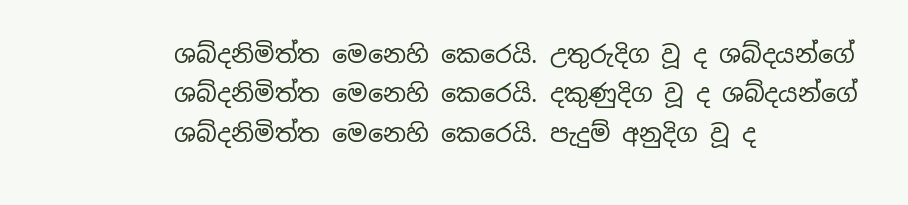ශබ්දනිමිත්ත මෙනෙහි කෙරෙයි. උතුරුදිග වූ ද ශබ්දයන්ගේ ශබ්දනිමිත්ත මෙනෙහි කෙරෙයි. දකුණුදිග වූ ද ශබ්දයන්ගේ ශබ්දනිමිත්ත මෙනෙහි කෙරෙයි. පැදුම් අනුදිග වූ ද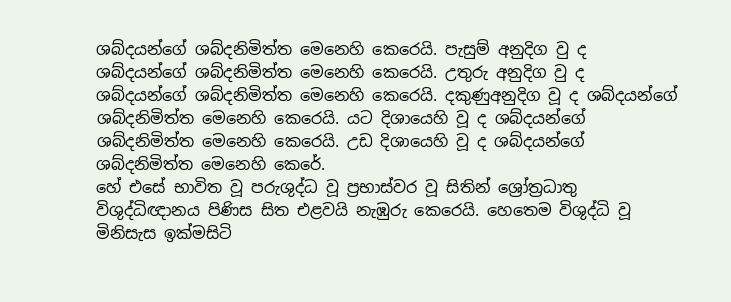ශබ්දයන්ගේ ශබ්දනිමිත්ත මෙනෙහි කෙරෙයි. පැසුම් අනුදිග වු ද ශබ්දයන්ගේ ශබ්දනිමිත්ත මෙනෙහි කෙරෙයි. උතුරු අනුදිග වු ද ශබ්දයන්ගේ ශබ්දනිමිත්ත මෙනෙහි කෙරෙයි. දකුණුඅනුදිග වූ ද ශබ්දයන්ගේ ශබ්දනිමිත්ත මෙනෙහි කෙරෙයි. යට දිශායෙහි වූ ද ශබ්දයන්ගේ ශබ්දනිමිත්ත මෙනෙහි කෙරෙයි. උඩ දිශායෙහි වූ ද ශබ්දයන්ගේ ශබ්දනිමිත්ත මෙනෙහි කෙරේ.
හේ එසේ භාවිත වූ පරුශුද්ධ වූ ප්‍රභාස්වර වූ සිතින් ශ්‍රෝත්‍රධාතු විශුද්ධිඥානය පිණිස සිත එළවයි නැඹුරු කෙරෙයි. හෙතෙම විශුද්ධි වූ මිනිසැස ඉක්මසිටි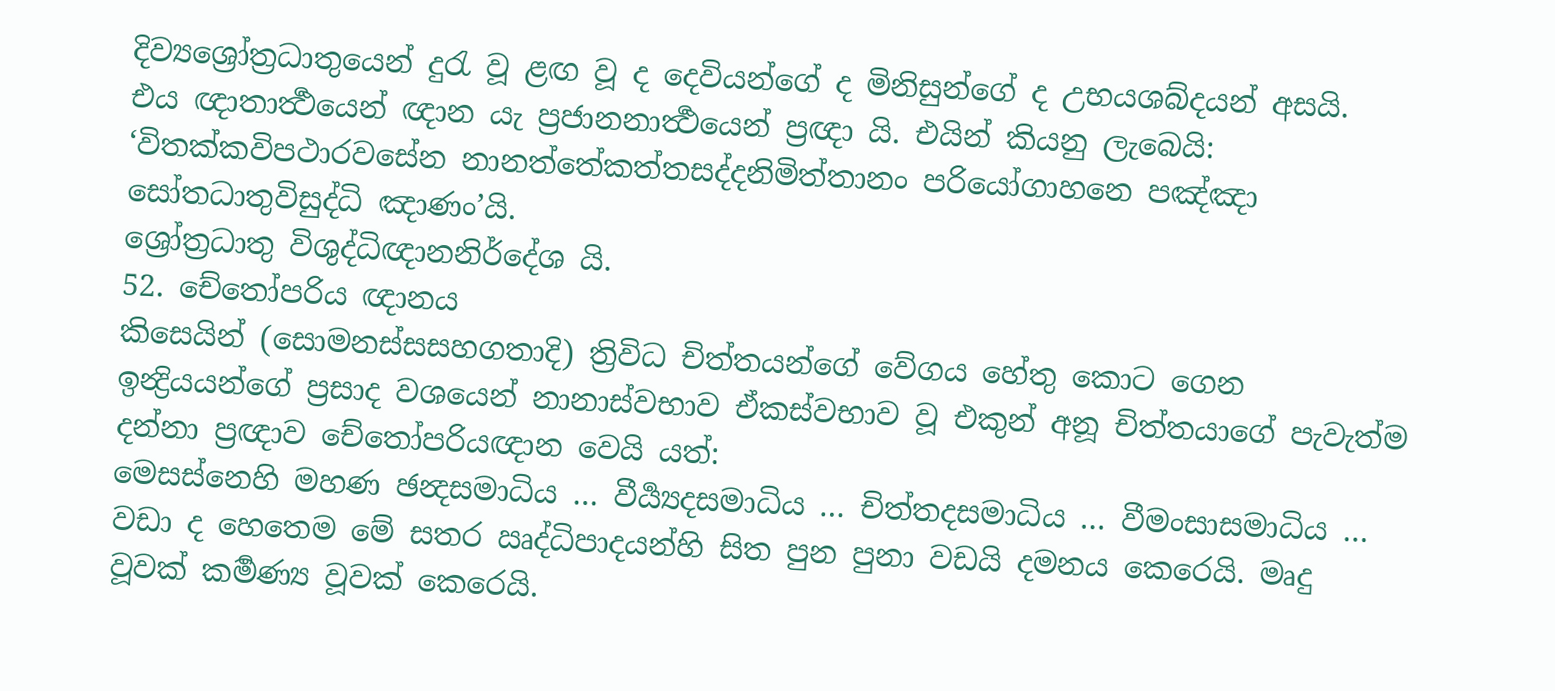දිව්‍යශ්‍රෝත්‍රධාතුයෙන් දුරැ වූ ළඟ වූ ද දෙවියන්ගේ ද මිනිසුන්ගේ ද උභයශබ්දයන් අසයි.
එය ඥාතාර්‍ත්‍ථයෙන් ඥාන යැ ප්‍රජානනාර්‍ත්‍ථයෙන් ප්‍රඥා යි. එයින් කියනු ලැබෙයි: ‘විතක්කවිපථාරවසේන නානත්තේකත්තසද්දනිමිත්තානං පරියෝගාහනෙ පඤ්ඤා සෝතධාතුවිසුද්ධි ඤාණං’යි.
ශ්‍රෝත්‍රධාතු විශුද්ධිඥානනිර්දේශ යි.
52. චේතෝපරිය ඥානය
කිසෙයින් (සොමනස්සසහගතාදි) ත්‍රිවිධ චිත්තයන්ගේ වේගය හේතු කොට ගෙන ඉන්‍ද්‍රියයන්ගේ ප්‍රසාද වශයෙන් නානාස්වභාව ඒකස්වභාව වූ එකුන් අනූ චිත්තයාගේ පැවැත්ම දන්නා ප්‍රඥාව චේතෝපරියඥාන වෙයි යත්:
මෙසස්නෙහි මහණ ඡන්‍දසමාධිය … වීර්‍ය්‍යදසමාධිය … චිත්තදසමාධිය … වීමංසාසමාධිය … වඩා ද හෙතෙම මේ සතර ඍද්ධිපාදයන්හි සිත පුන පුනා වඩයි දමනය කෙරෙයි. මෘදු වූවක් කර්‍මණ්‍ය වූවක් කෙරෙයි.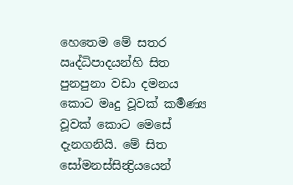හෙතෙම මේ සතර ඍද්ධිපාදයන්හි සිත පුනපුනා වඩා දමනය කොට මෘදු වූවක් කර්‍මණ්‍ය වූවක් කොට මෙසේ දැනගනියි. මේ සිත සෝමනස්සින්‍ද්‍රියයෙන්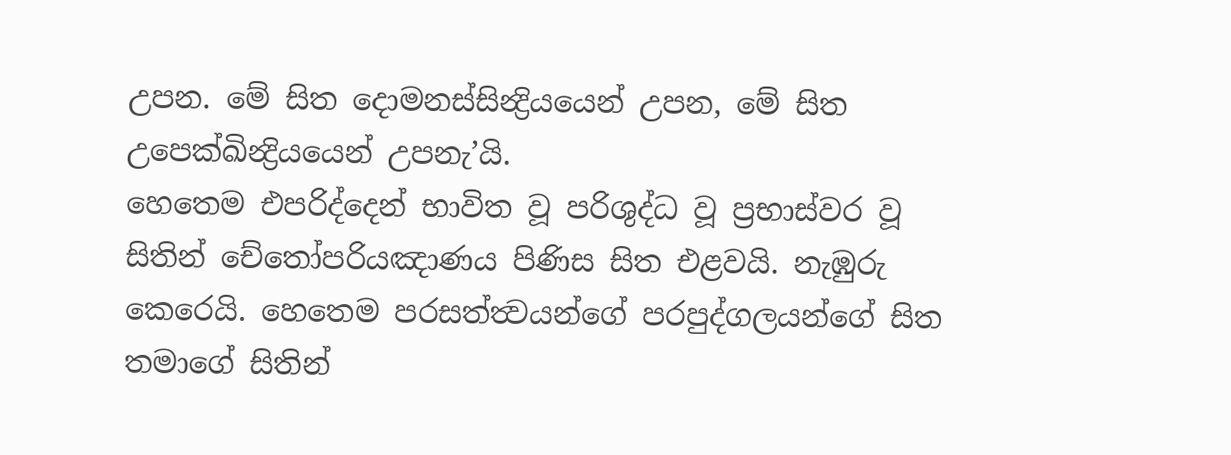උපන. මේ සිත දොමනස්සින්‍ද්‍රියයෙන් උපන, මේ සිත උපෙක්ඛින්‍ද්‍රියයෙන් උපනැ’යි.
හෙතෙම එපරිද්දෙන් භාවිත වූ පරිශුද්ධ වූ ප්‍රභාස්වර වූ සිතින් චේතෝපරියඤාණය පිණිස සිත එළවයි. නැඹුරු කෙරෙයි. හෙතෙම පරසත්ත්‍වයන්ගේ පරපුද්ගලයන්ගේ සිත තමාගේ සිතින්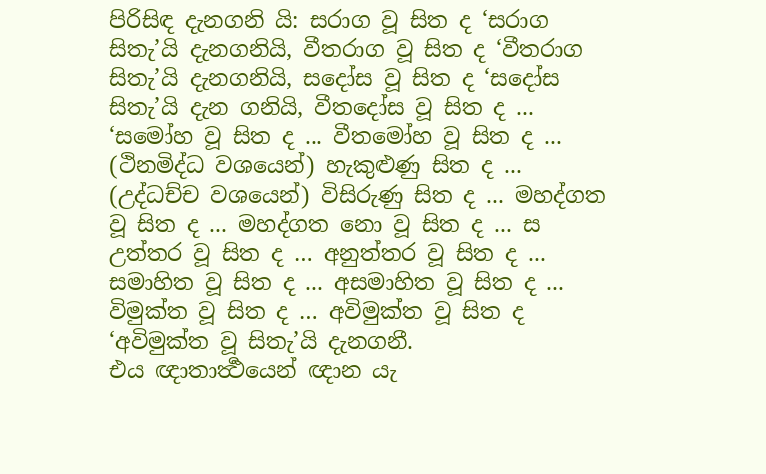පිරිසිඳ දැනගනි යි: සරාග වූ සිත ද ‘සරාග සිතැ’යි දැනගනියි, වීතරාග වූ සිත ද ‘වීතරාග සිතැ’යි දැනගනියි, සදෝස වූ සිත ද ‘සදෝස සිතැ’යි දැන ගනියි, වීතදෝස වූ සිත ද ... ‘සමෝහ වූ සිත ද ... වීතමෝහ වූ සිත ද ... (ථිනමිද්ධ වශයෙන්) හැකුළුණු සිත ද ... (උද්ධච්ච වශයෙන්) විසිරුණු සිත ද ... මහද්ගත වූ සිත ද ... මහද්ගත නො වූ සිත ද ... ස උත්තර වූ සිත ද … අනුත්තර වූ සිත ද ... සමාහිත වූ සිත ද ... අසමාහිත වූ සිත ද ... විමුක්ත වූ සිත ද … අවිමුක්ත වූ සිත ද ‘අවිමුක්ත වූ සිතැ’යි දැනගනී.
එය ඥාතාර්‍ත්‍ථයෙන් ඥාන යැ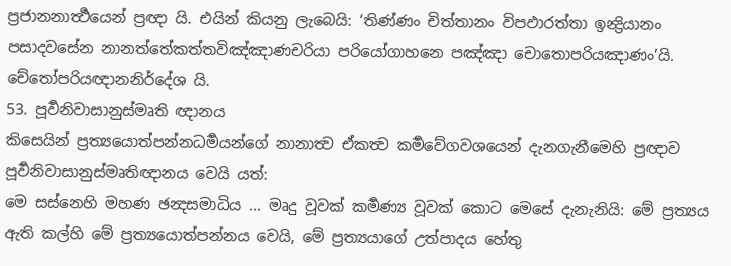ප්‍රජානනාර්‍ත්‍ථයෙන් ප්‍රඥා යි. එයින් කියනු ලැබෙයි: ‘තිණ්ණං චිත්තානං විපඵාරත්තා ඉන්‍ද්‍රියානං පසාදවසේන නානත්තේකත්තවිඤ්ඤාණචරියා පරියෝගාහනෙ පඤ්ඤා චොතොපරියඤාණං’යි.
චේතෝපරියඥානනිර්දේශ යි.
53. පූර්‍වනිවාසානුස්මෘති ඥානය
කිසෙයින් ප්‍රත්‍යයොත්පන්නධර්‍මයන්ගේ නානාත්‍ව ඒකත්‍ව කර්‍මවේගවශයෙන් දැනගැනීමෙහි ප්‍රඥාව පූර්‍වනිවාසානුස්මෘතිඥානය වෙයි යත්:
මෙ සස්නෙහි මහණ ඡන්‍දසමාධිය ... මෘදු වූවක් කර්‍මණ්‍ය වූවක් කොට මෙසේ දැනැනියි: මේ ප්‍රත්‍යය ඇති කල්හි මේ ප්‍රත්‍යයොත්පන්නය වෙයි, මේ ප්‍රත්‍යයාගේ උත්පාදය හේතු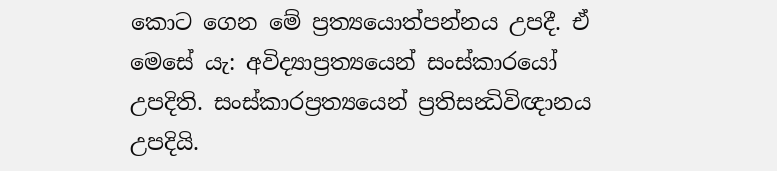කොට ගෙන මේ ප්‍රත්‍යයොත්පන්නය උපදී. ඒ මෙසේ යැ: අවිද්‍යාප්‍රත්‍යයෙන් සංස්කාරයෝ උපදිති. සංස්කාරප්‍රත්‍යයෙන් ප්‍රතිසන්‍ධිවිඥානය උපදියි.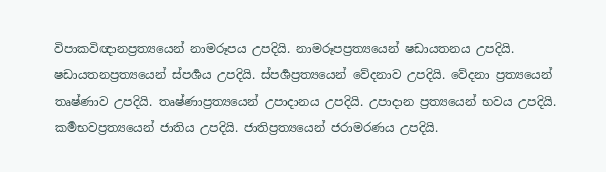විපාකවිඥානප්‍රත්‍යයෙන් නාමරූපය උපදියි. නාමරූපප්‍රත්‍යයෙන් ෂඩායතනය උපදියි. ෂඩායතනප්‍රත්‍යයෙන් ස්පර්‍ශය උපදියි. ස්පර්‍ශප්‍රත්‍යයෙන් වේදනාව උපදියි. වේදනා ප්‍රත්‍යයෙන් තෘෂ්ණාව උපදියි. තෘෂ්ණාප්‍රත්‍යයෙන් උපාදානය උපදියි. උපාදාන ප්‍රත්‍යයෙන් භවය උපදියි. කර්‍මභවප්‍රත්‍යයෙන් ජාතිය උපදියි. ජාතිප්‍රත්‍යයෙන් ජරාමරණය උපදියි.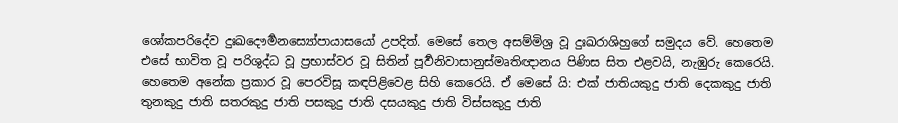ශෝකපරිදේව දුඃඛදෞර්‍මනස්‍යෝපායාසයෝ උපදිත්. මෙසේ තෙල අසම්මිශ්‍ර වූ දුඃඛරාශිහුගේ සමුදය වේ. හෙතෙම එසේ භාවිත වූ පරිශුද්ධ වූ ප්‍රභාස්වර වූ සිතින් පූර්‍වනිවාසානුස්මෘතිඥානය පිණිස සිත එළවයි, නැඹුරු කෙරෙයි.
හෙතෙම අනේක ප්‍රකාර වූ පෙරවිසූ කඳපිළිවෙළ සිහි කෙරෙයි. ඒ මෙසේ යි: එක් ජාතියකුදු ජාති දෙකකුදු ජාති තුනකුදු ජාති සතරකුදු ජාති පසකුදු ජාති දසයකුදු ජාති විස්සකුදු ජාති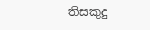තිසකුදු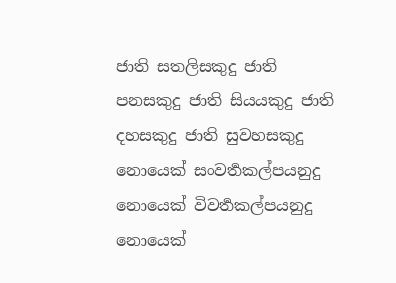ජාති සතලිසකුදු ජාති පනසකුදු ජාති සියයකුදු ජාති දහසකුදු ජාති සුවහසකුදු නොයෙක් සංවර්‍තකල්පයනුදු නොයෙක් විවර්‍තකල්පයනුදු නොයෙක්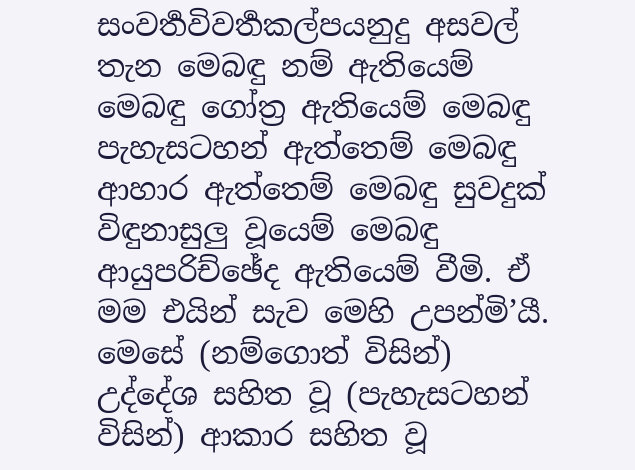සංවර්‍තවිවර්‍තකල්පයනුදු අසවල් තැන මෙබඳු නම් ඇතියෙම් මෙබඳු ගෝත්‍ර ඇතියෙම් මෙබඳු පැහැසටහන් ඇත්තෙම් මෙබඳු ආහාර ඇත්තෙම් මෙබඳු සුවදුක් විඳුනාසුලු වූයෙම් මෙබඳු ආයුපරිච්ඡේද ඇතියෙම් වීමි. ඒ මම එයින් සැව මෙහි උපන්මි’යී. මෙසේ (නම්ගොත් විසින්) උද්දේශ සහිත වූ (පැහැසටහන් විසින්) ආකාර සහිත වූ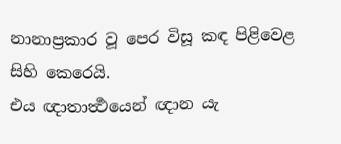නානාප්‍රකාර වූ පෙර විසූ කඳ පිළිවෙළ සිහි කෙරෙයි.
එය ඥාතාර්‍ත්‍ථයෙන් ඥාන යැ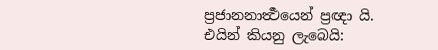ප්‍රජානනාර්‍ත්‍ථයෙන් ප්‍රඥා යි. එයින් කියනු ලැබෙයි: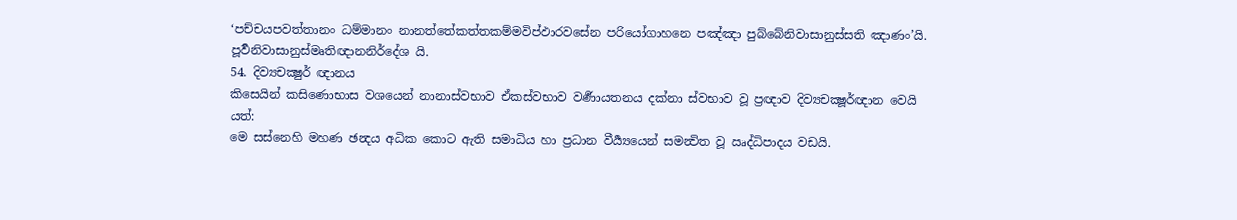‘පච්චයපවත්තානං ධම්මානං නානත්තේකත්තකම්මවිප්ඵාරවසේන පරියෝගාහනෙ පඤ්ඤා පුබ්බේනිවාසානුස්සති ඤාණං’යි.
පූර්‍වනිවාසානුස්මෘතිඥානනිර්දේශ යි.
54. දිව්‍යචක්‍ෂුර් ඥානය
කිසෙයින් කසිණොභාස වශයෙන් නානාස්වභාව ඒකස්වභාව වර්‍ණායතනය දක්නා ස්වභාව වූ ප්‍රඥාව දිව්‍යචක්‍ෂූර්ඥාන වෙයි යත්:
මෙ සස්නෙහි මහණ ඡන්‍දය අධික කොට ඇති සමාධිය හා ප්‍රධාන වීර්‍ය්‍යයෙන් සමන්‍විත වූ ඍද්ධිපාදය වඩයි.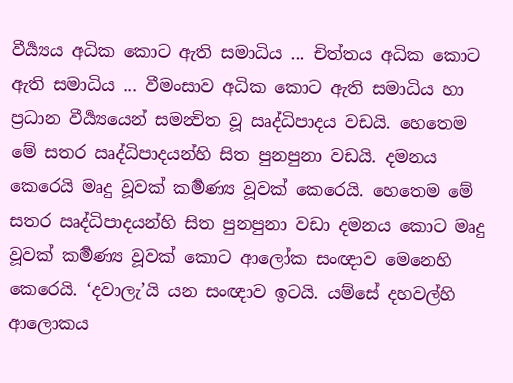වීර්‍ය්‍යය අධික කොට ඇති සමාධිය ... චිත්තය අධික කොට ඇති සමාධිය ... වීමංසාව අධික කොට ඇති සමාධිය හා ප්‍රධාන වීර්‍ය්‍යයෙන් සමන්‍විත වූ ඍද්ධිපාදය වඩයි. හෙතෙම මේ සතර ඍද්ධිපාදයන්හි සිත පුනපුනා වඩයි. දමනය කෙරෙයි මෘදු වූවක් කර්‍මණ්‍ය වූවක් කෙරෙයි. හෙතෙම මේ සතර ඍද්ධිපාදයන්හි සිත පුනපුනා වඩා දමනය කොට මෘදු වූවක් කර්‍මණ්‍ය වූවක් කොට ආලෝක සංඥාව මෙනෙහි කෙරෙයි. ‘දවාලැ’යි යන සංඥාව ඉටයි. යම්සේ දහවල්හි ආලොකය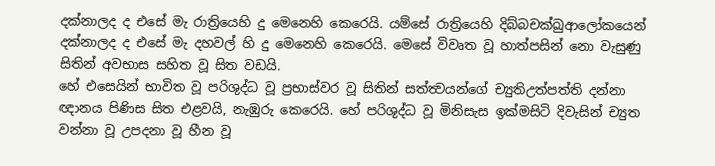දක්නාලද ද එසේ මැ රාත්‍රියෙහි දු මෙනෙහි කෙරෙයි. යම්සේ රාත්‍රියෙහි දිබ්බචක්ඛුආලෝකයෙන් දක්නාලද ද එසේ මැ දහවල් හි දු මෙනෙහි කෙරෙයි. මෙසේ විවෘත වූ හාත්පසින් නො වැසුණු සිතින් අවභාස සහිත වූ සිත වඩයි.
හේ එසෙයින් භාවිත වූ පරිශුද්ධ වූ ප්‍රභාස්වර වූ සිතින් සත්ත්‍වයන්ගේ ච්‍යුතිඋත්පත්ති දන්නා ඥානය පිණිස සිත එළවයි, නැඹුරු කෙරෙයි. හේ පරිශුද්ධ වූ මිනිසැස ඉක්මසිටි දිවැසින් ච්‍යුත වන්නා වූ උපදනා වූ හීන වූ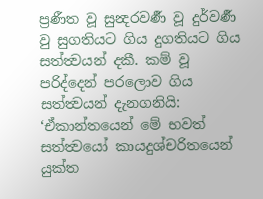ප්‍රණීත වූ සුන්‍දරවර්‍ණ වූ දුර්වර්‍ණ වු සුගතියට ගිය දුගතියට ගිය සත්ත්‍වයන් දකී. කම් වූ පරිද්දෙන් පරලොව ගිය සත්ත්‍වයන් දැනගනියි: ‘ඒකාන්තයෙන් මේ භවත් සත්ත්‍වයෝ කායදුශ්චරිතයෙන් යුක්ත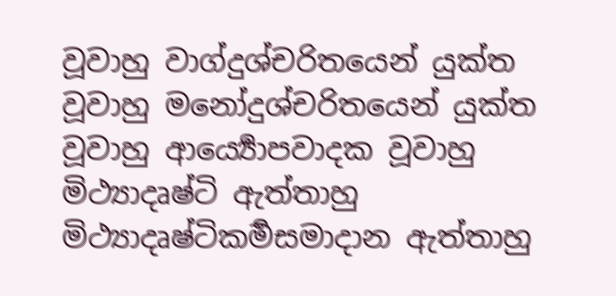වූවාහු වාග්දුශ්චරිතයෙන් යුක්ත වූවාහු මනෝදුශ්චරිතයෙන් යුක්ත වූවාහු ආර්‍ය්‍යොපවාදක වූවාහු මිථ්‍යාදෘෂ්ටි ඇත්තාහු මිථ්‍යාදෘෂ්ටිකර්‍මසමාදාන ඇත්තාහු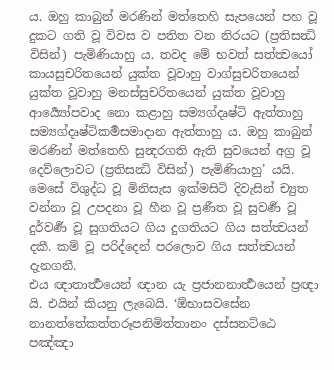ය. ඔහු කාබුන් මරණින් මත්තෙහි සැපයෙන් පහ වූ දුකට ගති වූ විවස ව පතිත වන නිරයට (ප්‍රතිසන්‍ධි විසින්) පැමිණියාහු ය. තවද මේ භවත් සත්ත්‍වයෝ කායසුචරිතයෙන් යුක්ත වූවාහු වාග්සුචරිතයෙන් යුක්ත වූවාහු මනස්සුචරිතයෙන් යුක්ත වූවාහු ආර්‍ය්‍යෝපවාද නො කළාහු සම්‍යග්දෘෂ්ටි ඇත්තාහු සම්‍යග්දෘෂ්ටිකර්‍මසමාදාන ඇත්තාහු ය. ඔහු කාබුන් මරණින් මත්තෙහි සුන්‍දරගති ඇති සුවයෙන් අග්‍ර වූ දෙව්ලොවට (ප්‍රතිසන්‍ධි විසින්) පැමිණියාහු’ යයි. මෙසේ විශුද්ධ වූ මිනිසැස ඉක්මසිටි දිවැසින් ච්‍යුත වන්නා වූ උපදනා වූ හීන වූ ප්‍රණීත වූ සුවර්‍ණ වූ දුර්වර්‍ණ වූ සුගතියට ගිය දුගතියට ගිය සත්ත්‍වයන් දකී. කම් වූ පරිද්දෙන් පරලොව ගිය සත්ත්‍වයන් දැනගනී.
එය ඥාතාර්‍ත්‍ථයෙන් ඥාන යැ ප්‍රජානනාර්‍ත්‍ථයෙන් ප්‍රඥා යි. එයින් කියනු ලැබෙයි. ‘ඕභාසවසේන නානත්තේකත්තරූපනිමිත්තානං දස්සනට්ඨෙ පඤ්ඤා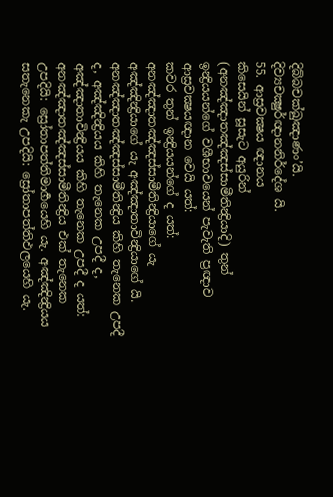දිබ්බචක්ඛුඤාණං’යි.
දිව්‍යචක්‍ෂුර්ඥානනිර්දේශ යි.
55. ආස්‍රවක්‍ෂය ඥානය
කිසෙයින් සූසැට අයුරින් (අනඤ්ඤාතඤ්ඤස්සාමීතින්‍ද්‍රියාදි) තුන් ඉන්‍ද්‍රියයන්ගේ වශීභාවයෙන් පැවැති ප්‍රඥාව ආස්‍රවක්‍ෂයඥාන වෙයි යත්:
කවර තුන් ඉන්‍ද්‍රියයන්ගේ ද යත්: අනඤ්ඤාතඤ්ඤස්සාමීතින්‍ද්‍රියාගේ යැ අඤ්ඤින්‍ද්‍රියාගේ යැ අඤ්ඤාතාවින්‍ද්‍රියාගේ යි.
අනඤ්ඤාතඤ්ඤස්සාමීතින්‍ද්‍රිය කිහි තැනෙක උපදී ද, අඤ්ඤින්‍ද්‍රියය කිහි තැනෙක උපදී ද, අඤ්ඤාතාවින්‍ද්‍රියය කිහි තැනෙක උපදී ද යත්: අනඤ්ඤාතඤ්ඤස්සාමීතින්‍ද්‍රිය එක් තැනෙක උපදියි: ස්‍රෝතාපත්තිමාර්‍ගයෙහි යැ. අඤ්ඤින්‍ද්‍රියය සතැනෙකැ උපදියි: ස්‍රෝතාපත්තිඵලයෙහි යැ.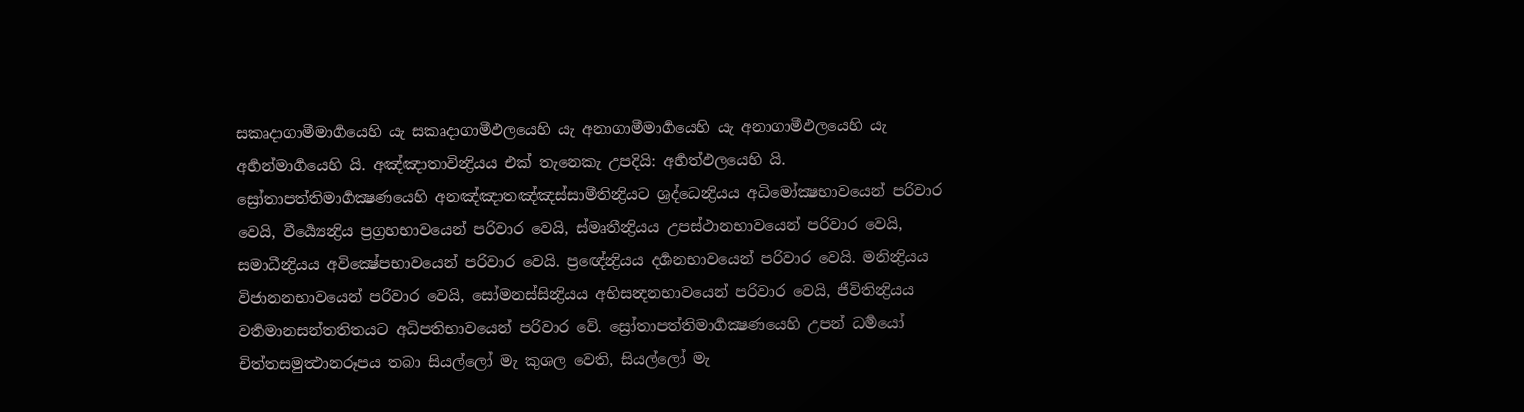සකෘදාගාමීමාර්‍ගයෙහි යැ සකෘදාගාමීඵලයෙහි යැ අනාගාමීමාර්‍ගයෙහි යැ අනාගාමීඵලයෙහි යැ අර්‍හන්මාර්‍ගයෙහි යි. අඤ්ඤාතාවින්‍ද්‍රියය එක් තැනෙකැ උපදියි: අර්‍හත්ඵලයෙහි යි.
ස්‍රෝතාපත්තිමාර්‍ගක්‍ෂණයෙහි අනඤ්ඤාතඤ්ඤස්සාමීතින්‍ද්‍රියට ශ්‍රද්ධෙන්‍ද්‍රියය අධිමෝක්‍ෂභාවයෙන් පරිවාර වෙයි, වීර්‍ය්‍යෙන්‍ද්‍රිය ප්‍රග්‍රහභාවයෙන් පරිවාර වෙයි, ස්මෘතීන්‍ද්‍රියය උපස්ථානභාවයෙන් පරිවාර වෙයි, සමාධීන්‍ද්‍රියය අවික්‍ෂේපභාවයෙන් පරිවාර වෙයි. ප්‍රඥේන්‍ද්‍රියය දර්‍ශනභාවයෙන් පරිවාර වෙයි. මනින්‍ද්‍රියය විජානනභාවයෙන් පරිවාර වෙයි, සෝමනස්සින්‍ද්‍රියය අභිසන්‍දනභාවයෙන් පරිවාර වෙයි, ජීවිතින්‍ද්‍රියය වර්‍තමානසන්තතිතයට අධිපතිභාවයෙන් පරිවාර වේ. ස්‍රෝතාපත්තිමාර්‍ගක්‍ෂණයෙහි උපන් ධර්‍මයෝ චිත්තසමුත්‍ථානරූපය තබා සියල්ලෝ මැ කුශල වෙති, සියල්ලෝ මැ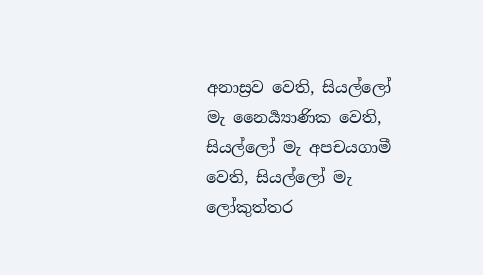අනාස්‍රව වෙති, සියල්ලෝ මැ නෛර්‍ය්‍යාණික වෙති, සියල්ලෝ මැ අපචයගාමී වෙති, සියල්ලෝ මැ ලෝකුත්තර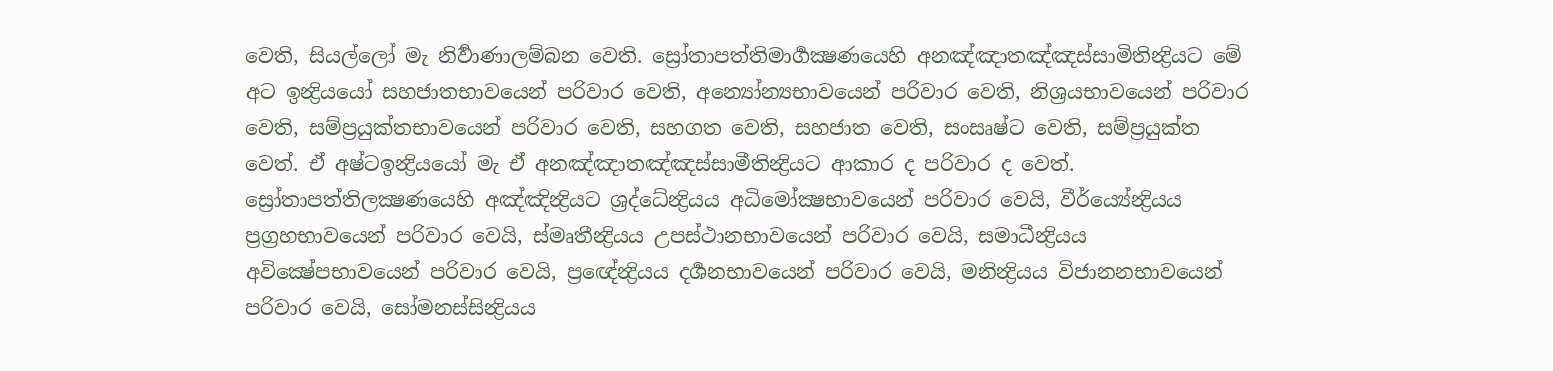වෙති, සියල්ලෝ මැ නිර්‍වාණාලම්බන වෙති. ස්‍රෝතාපත්තිමාර්‍ගක්‍ෂණයෙහි අනඤ්ඤාතඤ්ඤස්සාමිතින්‍ද්‍රියට මේ අට ඉන්‍ද්‍රියයෝ සහජාතභාවයෙන් පරිවාර වෙති, අන්‍යෝන්‍යභාවයෙන් පරිවාර වෙති, නිශ්‍රයභාවයෙන් පරිවාර වෙති, සම්ප්‍රයුක්තභාවයෙන් පරිවාර වෙති, සහගත වෙති, සහජාත වෙති, සංසෘෂ්ට වෙති, සම්ප්‍රයුක්ත වෙත්. එ‍් අෂ්ටඉන්‍ද්‍රියයෝ මැ එ‍් අනඤ්ඤාතඤ්ඤස්සාමීතින්‍ද්‍රියට ආකාර ද පරිවාර ද වෙත්.
ස්‍රෝතාපත්තිලක්‍ෂණයෙහි අඤ්ඤින්‍ද්‍රියට ශ්‍රද්ධේන්‍ද්‍රියය අධිමෝක්‍ෂභාවයෙන් පරිවාර වෙයි, වීර්ය්‍යේන්‍ද්‍රියය ප්‍රග්‍රහභාවයෙන් පරිවාර වෙයි, ස්මෘතීන්‍ද්‍රියය උපස්ථානභාවයෙන් පරිවාර වෙයි, සමාධීන්‍ද්‍රියය අවික්‍ෂේපභාවයෙන් පරිවාර වෙයි, ප්‍රඥේන්‍ද්‍රියය දර්‍ශනභාවයෙන් පරිවාර වෙයි, මනින්‍ද්‍රියය විජානනභාවයෙන් පරිවාර වෙයි, සෝමනස්සින්‍ද්‍රියය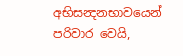අභිසන්‍දනභාවයෙන් පරිවාර වෙයි,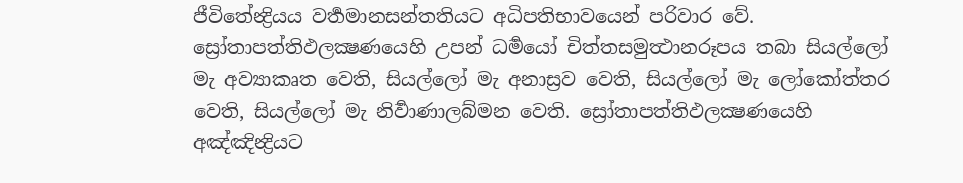ජීවිතේන්‍ද්‍රියය වර්‍තමානසන්තතියට අධිපතිභාවයෙන් පරිවාර වේ. ස්‍රෝතාපත්තිඵලක්‍ෂණයෙහි උපන් ධර්‍මයෝ චිත්තසමුත්‍ථානරූපය තබා සියල්ලෝ මැ අව්‍යාකෘත වෙති, සියල්ලෝ මැ අනාස්‍රව වෙති, සියල්ලෝ මැ ලෝකෝත්තර වෙති, සියල්ලෝ මැ නිර්‍වාණාලබ්මන වෙති. ස්‍රෝතාපත්තිඵලක්‍ෂණයෙහි අඤ්ඤින්‍ද්‍රියට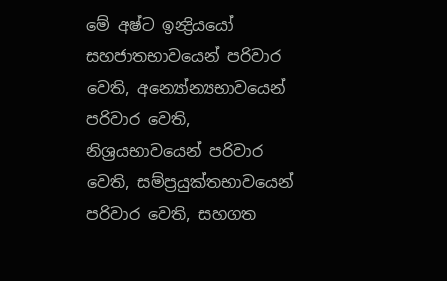මේ අෂ්ට ඉන්‍ද්‍රියයෝ සහජාතභාවයෙන් පරිවාර වෙති, අන්‍යෝන්‍යභාවයෙන් පරිවාර වෙති, නිශ්‍රයභාවයෙන් පරිවාර වෙති, සම්ප්‍රයුක්තභාවයෙන් පරිවාර වෙති, සහගත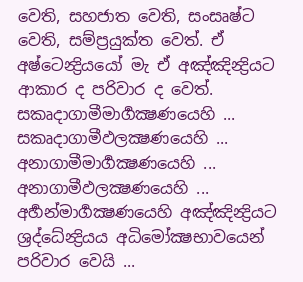වෙති, සහජාත වෙති, සංසෘෂ්ට වෙති, සම්ප්‍රයුක්ත වෙත්. ඒ අෂ්ටෙන්‍ද්‍රියයෝ මැ ඒ අඤ්ඤින්‍ද්‍රියට ආකාර ද පරිවාර ද වෙත්.
සකෘදාගාමීමාර්‍ගක්‍ෂණයෙහි ... සකෘදාගාමීඵලක්‍ෂණයෙහි ... අනාගාමීමාර්‍ගක්‍ෂණයෙහි ... අනාගාමීඵලක්‍ෂණයෙහි ... අර්‍හන්මාර්‍ගක්‍ෂණයෙහි අඤ්ඤින්‍ද්‍රියට ශ්‍රද්ධේන්‍ද්‍රියය අධිමෝක්‍ෂභාවයෙන් පරිවාර වෙයි ...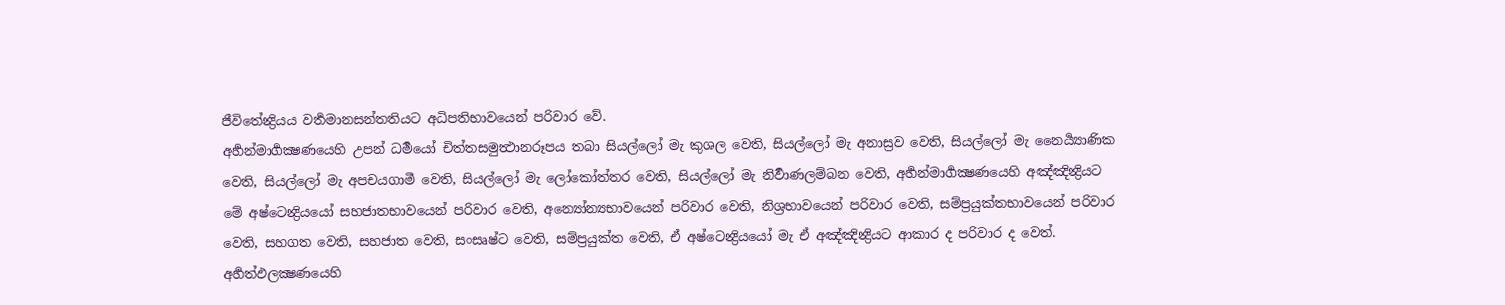ජීවිතේන්‍ද්‍රියය වර්‍තමානසන්තතියට අධිපතිභාවයෙන් පරිවාර වේ.
අර්‍හන්මාර්‍ගක්‍ෂණයෙහි උපන් ධර්‍මයෝ චිත්තසමුත්‍ථානරූපය තබා සියල්ලෝ මැ කුශල වෙති, සියල්ලෝ මැ අනාස්‍රව වෙති, සියල්ලෝ මැ නෛර්‍ය්‍යාණික වෙති, සියල්ලෝ මැ අපචයගාමී වෙති, සියල්ලෝ මැ ලෝකෝත්තර වෙති, සියල්ලෝ මැ නිර්‍වාණලම්බන වෙති, අර්‍හන්මාර්‍ගක්‍ෂණයෙහි අඤ්ඤින්‍ද්‍රියට මේ අෂ්ටෙන්‍ද්‍රියයෝ සහජාතභාවයෙන් පරිවාර වෙති, අන්‍යෝන්‍යභාවයෙන් පරිවාර වෙති, නිශ්‍රභාවයෙන් පරිවාර වෙති, සම්ප්‍රයුක්තභාවයෙන් පරිවාර වෙති, සහගත වෙති, සහජාත වෙති, සංසෘෂ්ට වෙති, සම්ප්‍රයුක්ත වෙති, ඒ අෂ්ටෙන්‍ද්‍රියයෝ මැ ඒ අඤ්ඤින්‍ද්‍රියට ආකාර ද පරිවාර ද වෙත්.
අර්‍හත්ඵලක්‍ෂණයෙහි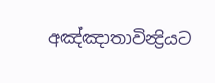අඤ්ඤාතාවින්‍ද්‍රියට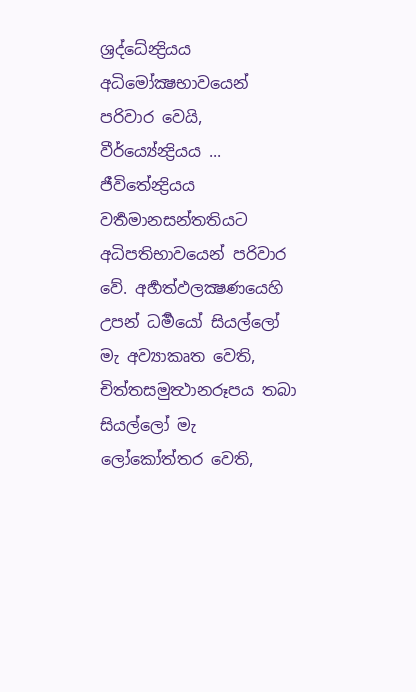ශ්‍රද්ධේන්‍ද්‍රියය අධිමෝක්‍ෂභාවයෙන් පරිවාර වෙයි, වීර්ය්‍යේන්‍ද්‍රියය ... ජීවිතේන්‍ද්‍රියය වර්‍තමානසන්තතියට අධිපතිභාවයෙන් පරිවාර වේ. අර්‍හත්ඵලක්‍ෂණයෙහි උපන් ධර්‍මයෝ සියල්ලෝ මැ අව්‍යාකෘත වෙති, චිත්තසමුත්‍ථානරූපය තබා සියල්ලෝ මැ ලෝකෝත්තර වෙති,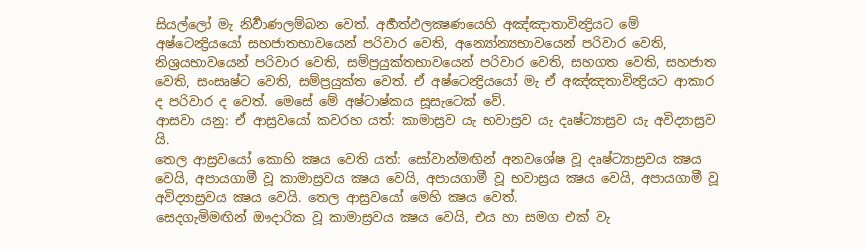සියල්ලෝ මැ නිර්‍වාණලම්බන වෙත්. අර්‍හත්ඵලක්‍ෂණයෙහි අඤ්ඤාතාවින්‍ද්‍රියට මේ අෂ්ටෙන්‍ද්‍රියයෝ සහජාතභාවයෙන් පරිවාර වෙති, අන්‍යෝන්‍යභාවයෙන් පරිවාර වෙති, නිශ්‍රයභාවයෙන් පරිවාර වෙති, සම්ප්‍රයුක්තභාවයෙන් පරිවාර වෙති, සහගත වෙති, සහජාත වෙති, සංසෘෂ්ට වෙති, සම්ප්‍රයුක්ත වෙත්. ඒ අෂ්ටෙන්‍ද්‍රියයෝ මැ ඒ අඤ්ඤතාවින්‍ද්‍රියට ආකාර ද පරිවාර ද වෙත්. මෙසේ මේ අෂ්ටාෂ්කය සූසැටෙක් වේ.
ආසවා යනු: ඒ ආස්‍රවයෝ කවරහ යත්: කාමාස්‍රව යැ භවාස්‍රව යැ දෘෂ්ට්‍යාස්‍රව යැ අවිද්‍යාස්‍රව යි.
තෙල ආස්‍රවයෝ කොහි ක්‍ෂය වෙති යත්: සෝවාන්මඟින් අනවශේෂ වූ දෘෂ්ට්‍යාස්‍රවය ක්‍ෂය වෙයි, අපායගාමී වූ කාමාස්‍රවය ක්‍ෂය වෙයි, අපායගාමී වූ භවාස්‍රය ක්‍ෂය වෙයි, අපායගාමී වූ අවිද්‍යාස්‍රවය ක්‍ෂය වෙයි. තෙල ආස්‍රවයෝ මෙහි ක්‍ෂය වෙත්.
සෙදගැමිමඟින් ඖදාරික වූ කාමාස්‍රවය ක්‍ෂය වෙයි, එය හා සමග එක් වැ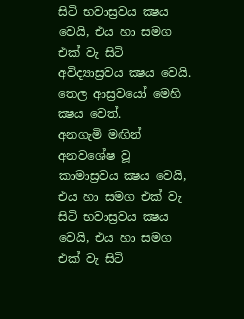සිටි භවාස්‍රවය ක්‍ෂය වෙයි, එය හා සමග එක් වැ සිටි අවිද්‍යාස්‍රවය ක්‍ෂය වෙයි. තෙල ආස්‍රවයෝ මෙහි ක්‍ෂය වෙත්.
අනගැමි මඟින් අනවශේෂ වූ කාමාස්‍රවය ක්‍ෂය වෙයි, එය හා සමග එක් වැ සිටි භවාස්‍රවය ක්‍ෂය වෙයි, එය හා සමග එක් වැ සිටි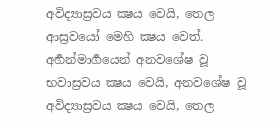අවිද්‍යාස්‍රවය ක්‍ෂය වෙයි, තෙල ආස්‍රවයෝ මෙහි ක්‍ෂය වෙත්.
අර්‍හන්මාර්‍ගයෙන් අනවශේෂ වූ භවාස්‍රවය ක්‍ෂය වෙයි, අනවශේෂ වූ අවිද්‍යාස්‍රවය ක්‍ෂය වෙයි, තෙල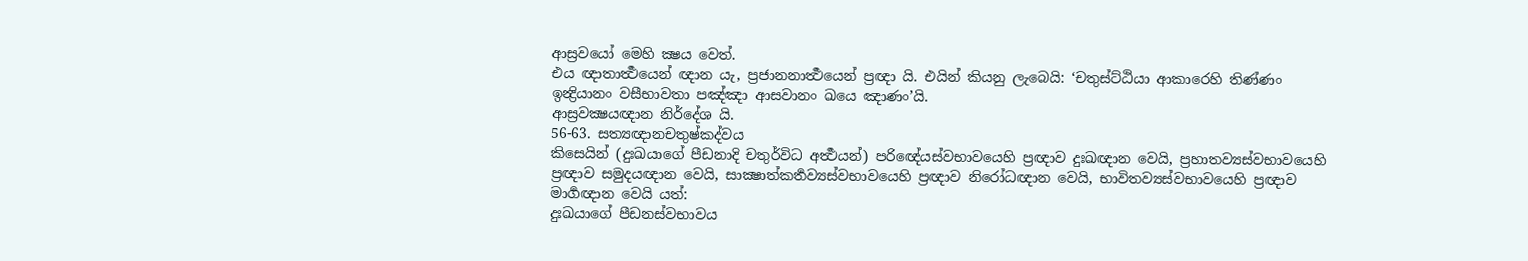ආස්‍රවයෝ මෙහි ක්‍ෂය වෙත්.
එය ඥාතාර්‍ත්‍ථයෙන් ඥාන යැ, ප්‍රජානනාර්‍ත්‍ථයෙන් ප්‍රඥා යි. එයින් කියනු ලැබෙයි: ‘චතුස්ට්ඨියා ආකාරෙහි තිණ්ණං ඉන්‍ද්‍රියානං වසීභාවතා පඤ්ඤා ආසවානං ඛයෙ ඤාණං’යි.
ආස්‍රවක්‍ෂයඥාන නිර්දේශ යි.
56-63. සත්‍යඥානචතුෂ්කද්වය
කිසෙයින් (දුඃඛයාගේ පීඩනාදි චතුර්විධ අර්‍ත්‍ථයන්) පරිඥේයස්වභාවයෙහි ප්‍රඥාව දුඃඛඥාන වෙයි, ප්‍රහාතව්‍යස්වභාවයෙහි ප්‍රඥාව සමුදයඥාන වෙයි, සාක්‍ෂාත්කර්‍තව්‍යස්වභාවයෙහි ප්‍රඥාව නිරෝධඥාන වෙයි, භාවිතව්‍යස්වභාවයෙහි ප්‍රඥාව මාර්‍ගඥාන වෙයි යත්:
දුඃඛයාගේ පීඩනස්වභාවය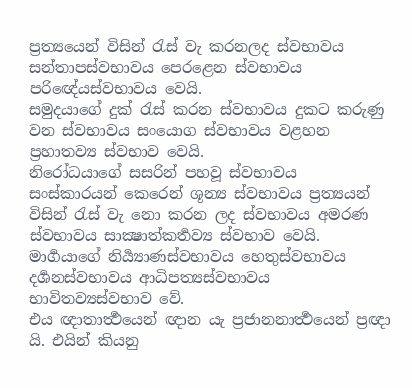ප්‍රත්‍යයෙන් විසින් රැස් වැ කරනලද ස්වභාවය සන්තාපස්වභාවය පෙරළෙන ස්වභාවය පරිඥේයස්වභාවය වෙයි.
සමුදයාගේ දුක් රැස් කරන ස්වභාවය දුකට කරුණු වන ස්වභාවය සංයොග ස්වභාවය වළහන ප්‍රහාතව්‍ය ස්වභාව වෙයි.
නිරෝධයාගේ සසරින් පහවූ ස්වභාවය සංස්කාරයන් කෙරෙන් ශූන්‍ය ස්වභාවය ප්‍රත්‍යයන් විසින් රැස් වැ නො කරන ලද ස්වභාවය අමරණ ස්වභාවය සාක්‍ෂාත්කර්‍තව්‍ය ස්වභාව වෙයි.
මාර්‍ගයාගේ නිර්‍ය්‍යාණස්වභාවය හෙතුස්වභාවය දර්‍ශනස්වභාවය ආධිපත්‍යස්වභාවය භාවිතව්‍යස්වභාව වේ.
එය ඥාතාර්‍ත්‍ථයෙන් ඥාන යැ ප්‍රජානනාර්‍ත්‍ථයෙන් ප්‍රඥා යි. එයින් කියනු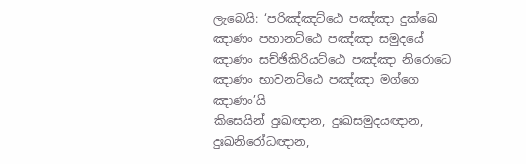ලැබෙයි: ‘පරිඤ්ඤට්ඨෙ පඤ්ඤා දුක්ඛෙ ඤාණං පහානට්ඨෙ පඤ්ඤා සමුදයේ ඤාණං සච්ඡිකිරියට්ඨෙ පඤ්ඤා නිරොධෙ ඤාණං භාවනට්ඨෙ පඤ්ඤා මග්ගෙ ඤාණං’යි
කිසෙයින් දුඃඛඥාන, දුඃඛසමුදයඥාන, දුඃඛනිරෝධඥාන,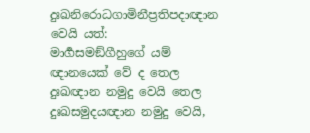දුඃඛනිරොධගාමිනීප්‍රතිපදාඥාන වෙයි යත්:
මාර්‍ගසමඞ්ගීහුගේ යම් ඥානයෙක් වේ ද තෙල දුඃඛඥාන නමුදු වෙයි තෙල දුඃඛසමුදයඥාන නමුදු වෙයි,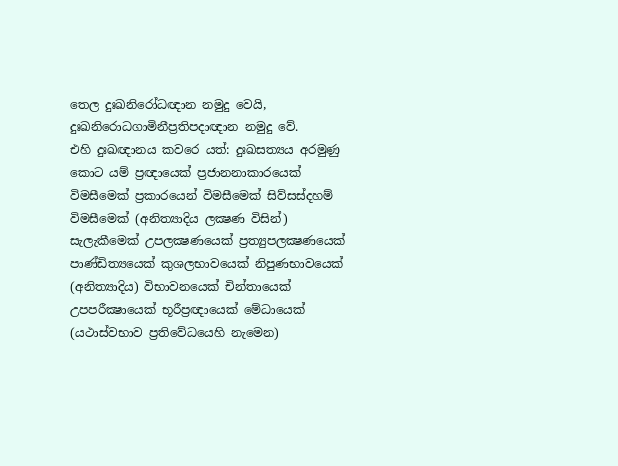තෙල දුඃඛනිරෝධඥාන නමුදු වෙයි, දුඃඛනිරොධගාමිනීප්‍රතිපදාඥාන නමුදු වේ.
එහි දුඃඛඥානය කවරෙ යත්: දුඃඛසත්‍යය අරමුණු කොට යම් ප්‍රඥායෙක් ප්‍රජානනාකාරයෙක් විමසීමෙක් ප්‍රකාරයෙන් විමසීමෙක් සිව්සස්දහම් විමසීමෙක් (අනිත්‍යාදිය ලක්‍ෂණ විසින්) සැලැකීමෙක් උපලක්‍ෂණයෙක් ප්‍රත්‍යුපලක්‍ෂණයෙක් පාණ්ඩිත්‍යයෙක් කුශලභාවයෙක් නිපුණභාවයෙක් (අනිත්‍යාදිය) විභාවනයෙක් චින්තායෙක් උපපරීක්‍ෂායෙක් භූරීප්‍රඥායෙක් මේධායෙක් (යථාස්වභාව ප්‍රතිවේධයෙහි නැමෙන)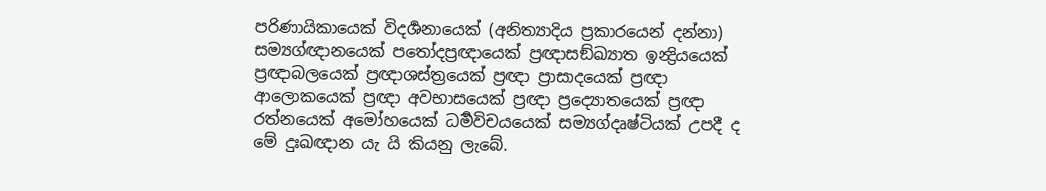පරිණායිකායෙක් විදර්‍ශනායෙක් (අනිත්‍යාදිය ප්‍රකාරයෙන් දන්නා) සම්‍යග්ඥානයෙක් පතෝදප්‍රඥායෙක් ප්‍රඥාසඞ්ඛ්‍යාත ඉන්‍ද්‍රියයෙක් ප්‍රඥාබලයෙක් ප්‍රඥාශස්ත්‍රයෙක් ප්‍රඥා ප්‍රාසාදයෙක් ප්‍රඥා ආලොකයෙක් ප්‍රඥා අවභාසයෙක් ප්‍රඥා ප්‍රද්‍යොතයෙක් ප්‍රඥා රත්නයෙක් අමෝහයෙක් ධර්‍මවිචයයෙක් සම්‍යග්දෘෂ්ටියක් උපදී ද මේ දුඃඛඥාන යැ යි කියනු ලැබේ.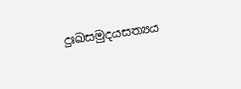දුඃඛසමුදයසත්‍යය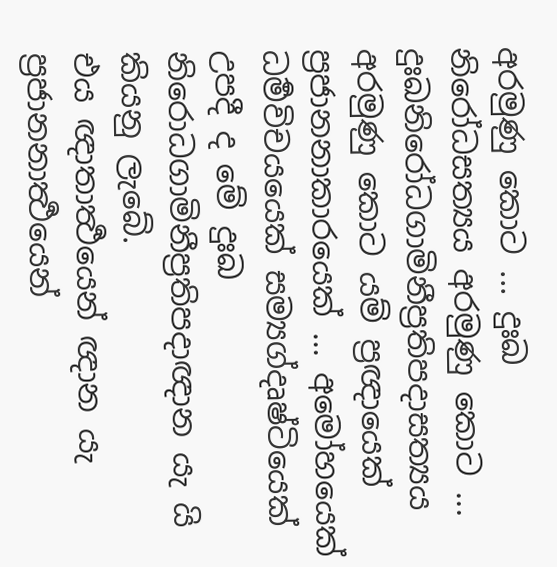අරමුණු කොට ... දුඃඛ නිරෝධසත්‍යය අරමුණු කොට ... දුඃඛනිරෝධගාමිනීප්‍රතිපදාසත්‍යය අරමුණු කොට යම් ප්‍රඥායෙක් ප්‍රජානනාකාරයෙක් ... අමෝහයෙක් ධර්‍මවිචයයෙක් සම්‍යග්දෘෂ්ටියෙක් උපදී ද මේ දුඃඛ නිරොධගාමිනීප්‍රතිපදාඥාන යැ යි කියනු ලැබේ.
එය ඥාතාර්‍ත්‍ථයෙන් ඥාන යැ ප්‍රජානනාර්‍ත්‍ථයෙන්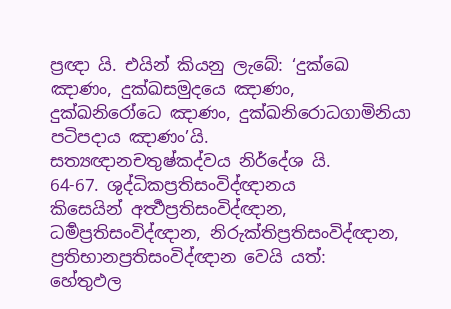ප්‍රඥා යි. එයින් කියනු ලැබේ: ‘දුක්ඛෙ ඤාණං, දුක්ඛසමුදයෙ ඤාණං, දුක්ඛනිරෝධෙ ඤාණං, දුක්ඛනිරොධගාමිනියා පටිපදාය ඤාණං’යි.
සත්‍යඥානචතුෂ්කද්වය නිර්දේශ යි.
64-67. ශුද්ධිකප්‍රතිසංවිද්ඥානය
කිසෙයින් අර්‍ත්‍ථප්‍රතිසංවිද්ඥාන, ධර්‍මප්‍රතිසංවිද්ඥාන, නිරුක්තිප්‍රතිසංවිද්ඥාන, ප්‍රතිභානප්‍රතිසංවිද්ඥාන වෙයි යත්:
හේතුඵල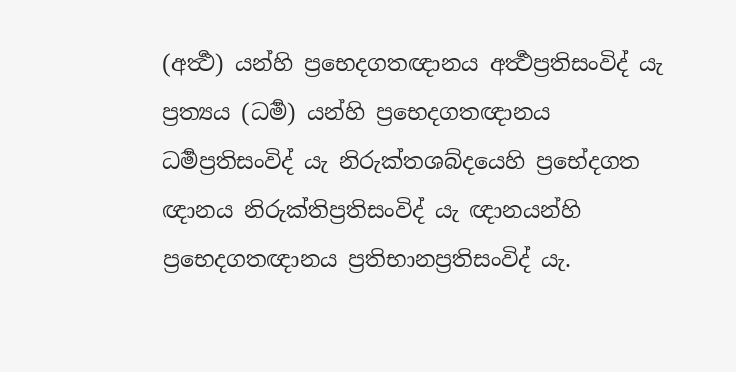(අර්‍ත්‍ථ) යන්හි ප්‍රභෙදගතඥානය අර්‍ත්‍ථප්‍රතිසංවිද් යැ ප්‍රත්‍යය (ධර්‍ම) යන්හි ප්‍රභෙදගතඥානය ධර්‍මප්‍රතිසංවිද් යැ නිරුක්තශබ්දයෙහි ප්‍රභේදගත ඥානය නිරුක්තිප්‍රතිසංවිද් යැ ඥානයන්හි ප්‍රභෙදගතඥානය ප්‍රතිභානප්‍රතිසංවිද් යැ.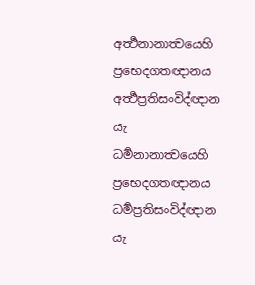අර්‍ත්‍ථනානාත්‍වයෙහි ප්‍රභෙදගතඥානය අර්‍ත්‍ථප්‍රතිසංවිද්ඥාන යැ ධර්‍මනානාත්‍වයෙහි ප්‍රභෙදගතඥානය ධර්‍මප්‍රතිසංවිද්ඥාන යැ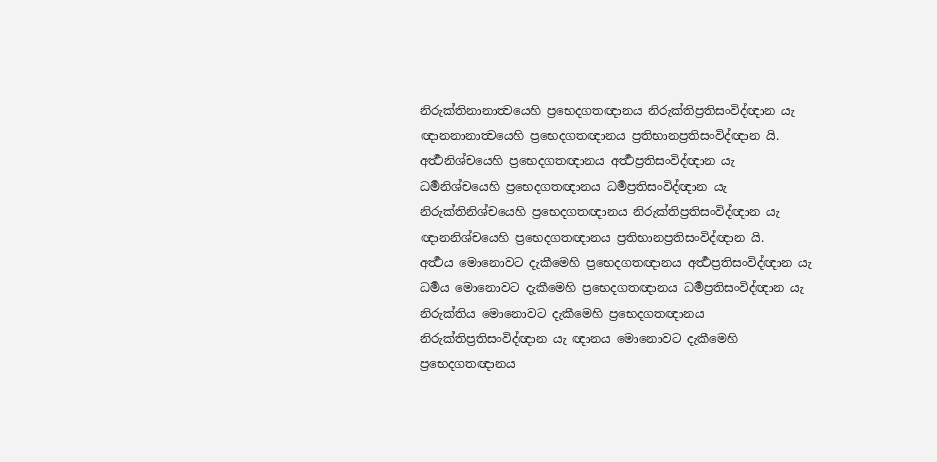නිරුක්තිනානාත්‍වයෙහි ප්‍රභෙදගතඥානය නිරුක්තිප්‍රතිසංවිද්ඥාන යැ ඥානනානාත්‍වයෙහි ප්‍රභෙදගතඥානය ප්‍රතිභානප්‍රතිසංවිද්ඥාන යි.
අර්‍ත්‍ථනිශ්චයෙහි ප්‍රභෙදගතඥානය අර්‍ත්‍ථප්‍රතිසංවිද්ඥාන යැ ධර්‍මනිශ්චයෙහි ප්‍රභෙදගතඥානය ධර්‍මප්‍රතිසංවිද්ඥාන යැ නිරුක්තිනිශ්චයෙහි ප්‍රභෙදගතඥානය නිරුක්තිප්‍රතිසංවිද්ඥාන යැ ඥානනිශ්චයෙහි ප්‍රභෙදගතඥානය ප්‍රතිභානප්‍රතිසංවිද්ඥාන යි.
අර්‍ත්‍ථය මොනොවට දැකීමෙහි ප්‍රභෙදගතඥානය අර්‍ත්‍ථප්‍රතිසංවිද්ඥාන යැ ධර්‍මය මොනොවට දැකීමෙහි ප්‍රභෙදගතඥානය ධර්‍මප්‍රතිසංවිද්ඥාන යැ නිරුක්තිය මොනොවට දැකීමෙහි ප්‍රභෙදගතඥානය නිරුක්තිප්‍රතිසංවිද්ඥාන යැ ඥානය මොනොවට දැකීමෙහි ප්‍රභෙදගතඥානය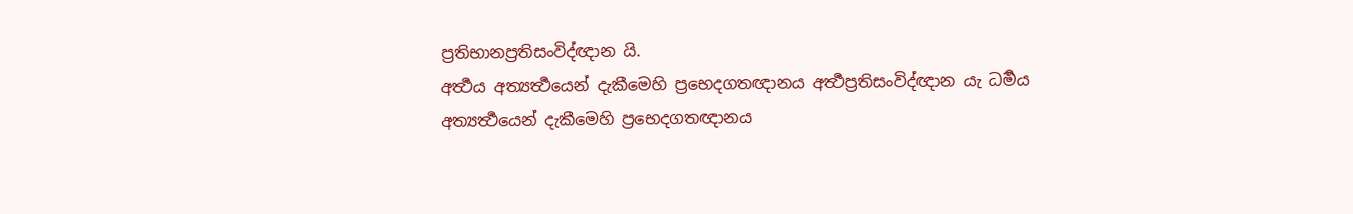ප්‍රතිභානප්‍රතිසංවිද්ඥාන යි.
අර්‍ත්‍ථය අත්‍යර්‍ත්‍ථයෙන් දැකීමෙහි ප්‍රභෙදගතඥානය අර්‍ත්‍ථප්‍රතිසංවිද්ඥාන යැ ධර්‍මය අත්‍යර්‍ත්‍ථයෙන් දැකීමෙහි ප්‍රභෙදගතඥානය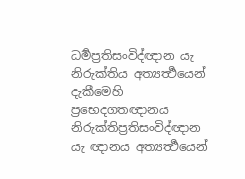ධර්‍මප්‍රතිසංවිද්ඥාන යැ නිරුක්තිය අත්‍යර්‍ත්‍ථයෙන් දැකීමෙහි ප්‍රභෙදගතඥානය නිරුක්තිප්‍රතිසංවිද්ඥාන යැ ඥානය අත්‍යර්‍ත්‍ථයෙන්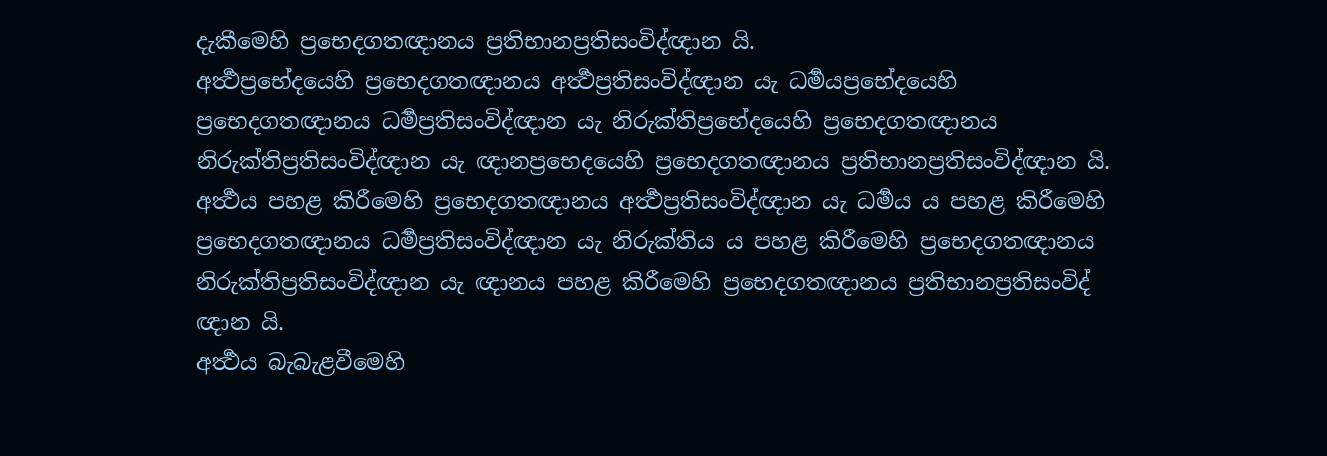දැකීමෙහි ප්‍රභෙදගතඥානය ප්‍රතිභානප්‍රතිසංවිද්ඥාන යි.
අර්‍ත්‍ථප්‍රභේදයෙහි ප්‍රභෙදගතඥානය අර්‍ත්‍ථප්‍රතිසංවිද්ඥාන යැ ධර්‍මයප්‍රභේදයෙහි ප්‍රභෙදගතඥානය ධර්‍මප්‍රතිසංවිද්ඥාන යැ නිරුක්තිප්‍රභේදයෙහි ප්‍රභෙදගතඥානය නිරුක්තිප්‍රතිසංවිද්ඥාන යැ ඥානප්‍රභෙදයෙහි ප්‍රභෙදගතඥානය ප්‍රතිභානප්‍රතිසංවිද්ඥාන යි.
අර්‍ත්‍ථය පහළ කිරීමෙහි ප්‍රභෙදගතඥානය අර්‍ත්‍ථප්‍රතිසංවිද්ඥාන යැ ධර්‍මය ය පහළ කිරීමෙහි ප්‍රභෙදගතඥානය ධර්‍මප්‍රතිසංවිද්ඥාන යැ නිරුක්තිය ය පහළ කිරීමෙහි ප්‍රභෙදගතඥානය නිරුක්තිප්‍රතිසංවිද්ඥාන යැ ඥානය පහළ කිරීමෙහි ප්‍රභෙදගතඥානය ප්‍රතිභානප්‍රතිසංවිද් ඥාන යි.
අර්‍ත්‍ථය බැබැළවීමෙහි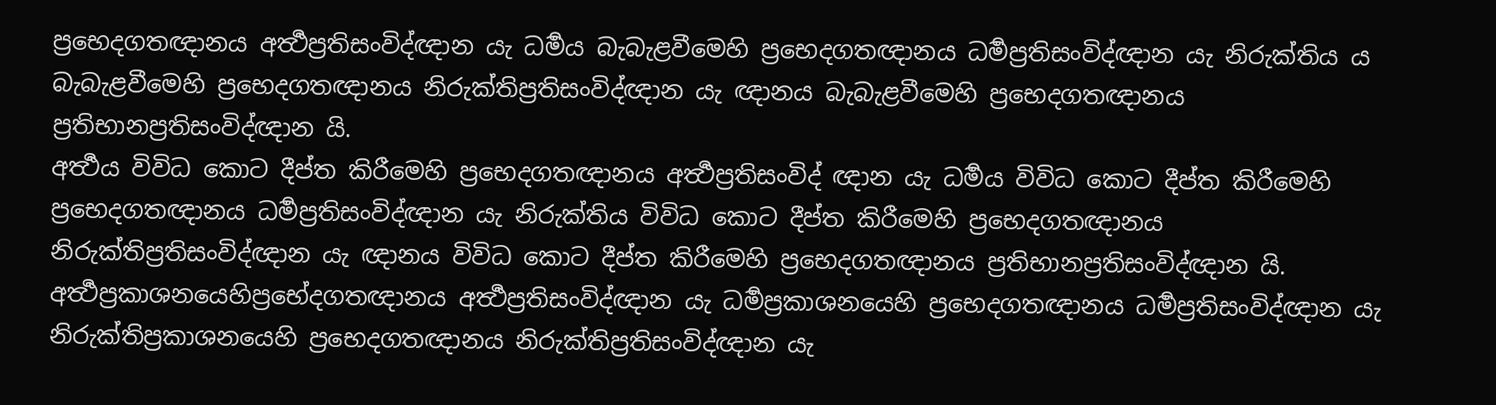ප්‍රභෙදගතඥානය අර්‍ත්‍ථප්‍රතිසංවිද්ඥාන යැ ධර්‍මය බැබැළවීමෙහි ප්‍රභෙදගතඥානය ධර්‍මප්‍රතිසංවිද්ඥාන යැ නිරුක්තිය ය බැබැළවීමෙහි ප්‍රභෙදගතඥානය නිරුක්තිප්‍රතිසංවිද්ඥාන යැ ඥානය බැබැළවීමෙහි ප්‍රභෙදගතඥානය ප්‍රතිභානප්‍රතිසංවිද්ඥාන යි.
අර්‍ත්‍ථය විවිධ කොට දීප්ත කිරීමෙහි ප්‍රභෙදගතඥානය අර්‍ත්‍ථප්‍රතිසංවිද් ඥාන යැ ධර්‍මය විවිධ කොට දීප්ත කිරීමෙහි ප්‍රභෙදගතඥානය ධර්‍මප්‍රතිසංවිද්ඥාන යැ නිරුක්තිය විවිධ කොට දීප්ත කිරීමෙහි ප්‍රභෙදගතඥානය නිරුක්තිප්‍රතිසංවිද්ඥාන යැ ඥානය විවිධ කොට දීප්ත කිරීමෙහි ප්‍රභෙදගතඥානය ප්‍රතිභානප්‍රතිසංවිද්ඥාන යි.
අර්‍ත්‍ථප්‍රකාශනයෙහිප්‍රභේදගතඥානය අර්‍ත්‍ථප්‍රතිසංවිද්ඥාන යැ ධර්‍මප්‍රකාශනයෙහි ප්‍රභෙදගතඥානය ධර්‍මප්‍රතිසංවිද්ඥාන යැ නිරුක්තිප්‍රකාශනයෙහි ප්‍රභෙදගතඥානය නිරුක්තිප්‍රතිසංවිද්ඥාන යැ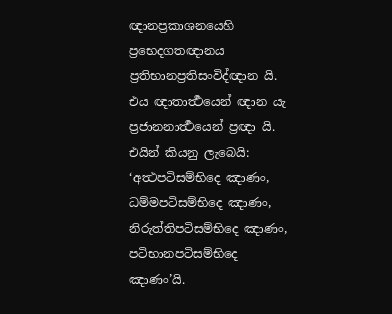ඥානප්‍රකාශනයෙහි ප්‍රභෙදගතඥානය ප්‍රතිභානප්‍රතිසංවිද්ඥාන යි.
එය ඥාතාර්‍ත්‍ථයෙන් ඥාන යැ ප්‍රජානනාර්‍ත්‍ථයෙන් ප්‍රඥා යි. එයින් කියනු ලැබෙයි: ‘අත්‍ථපටිසම්භිදෙ ඤාණං, ධම්මපටිසම්භිදෙ ඤාණං, නිරුත්තිපටිසම්භිදෙ ඤාණං, පටිභානපටිසම්භිදෙ ඤාණං’යි.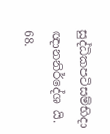සුද්ධිකපටිසම්භිදා ඥානනිර්දේශ යි.
68.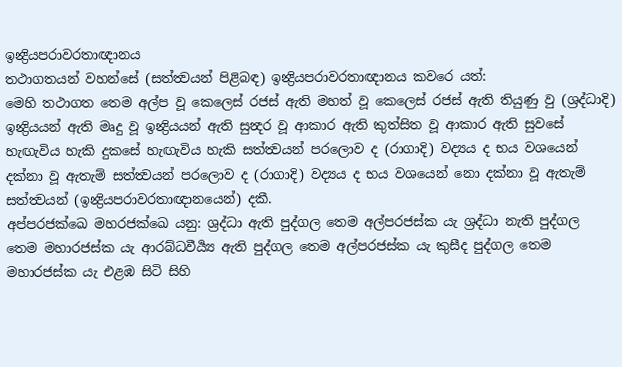ඉන්‍ද්‍රියපරාවරතාඥානය
තථාගතයන් වහන්සේ (සත්ත්‍වයන් පිළිබඳ) ඉන්‍ද්‍රියපරාවරතාඥානය කවරෙ යත්:
මෙහි තථාගත තෙම අල්ප වූ කෙලෙස් රජස් ඇති මහත් වූ කෙලෙස් රජස් ඇති තියුණු වු (ශ්‍රද්ධාදි) ඉන්‍ද්‍රියයන් ඇති මෘදු වූ ඉන්‍ද්‍රියයන් ඇති සුන්‍දර වූ ආකාර ඇති කුත්සිත වූ ආකාර ඇති සුවසේ හැඟැවිය හැකි දුකසේ හැඟැවිය හැකි සත්ත්‍වයන් පරලොව ද (රාගාදි) වද්‍යය ද භය වශයෙන් දක්නා වූ ඇතැම් සත්ත්‍වයන් පරලොව ද (රාගාදි) වද්‍යය ද භය වශයෙන් නො දක්නා වූ ඇතැම් සත්ත්‍වයන් (ඉන්‍ද්‍රියපරාවරතාඥානයෙන්) දකී.
අප්පරජක්ඛෙ මහරජක්ඛෙ යනු: ශ්‍රද්ධා ඇති පුද්ගල තෙම අල්පරජස්ක යැ ශ්‍රද්ධා නැති පුද්ගල තෙම මහාරජස්ක යැ ආරබ්ධවීර්‍ය්‍ය ඇති පුද්ගල තෙම අල්පරජස්ක යැ කුසීද පුද්ගල තෙම මහාරජස්ක යැ එළඹ සිටි සිහි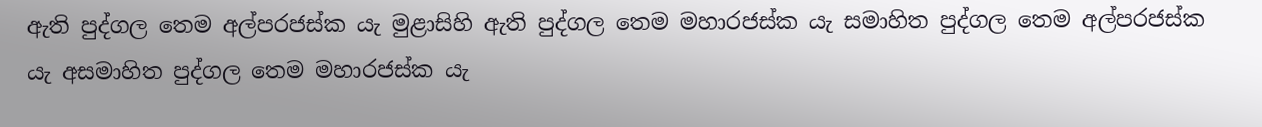ඇති පුද්ගල තෙම අල්පරජස්ක යැ මුළාසිහි ඇති පුද්ගල තෙම මහාරජස්ක යැ සමාහිත පුද්ගල තෙම අල්පරජස්ක යැ අසමාහිත පුද්ගල තෙම මහාරජස්ක යැ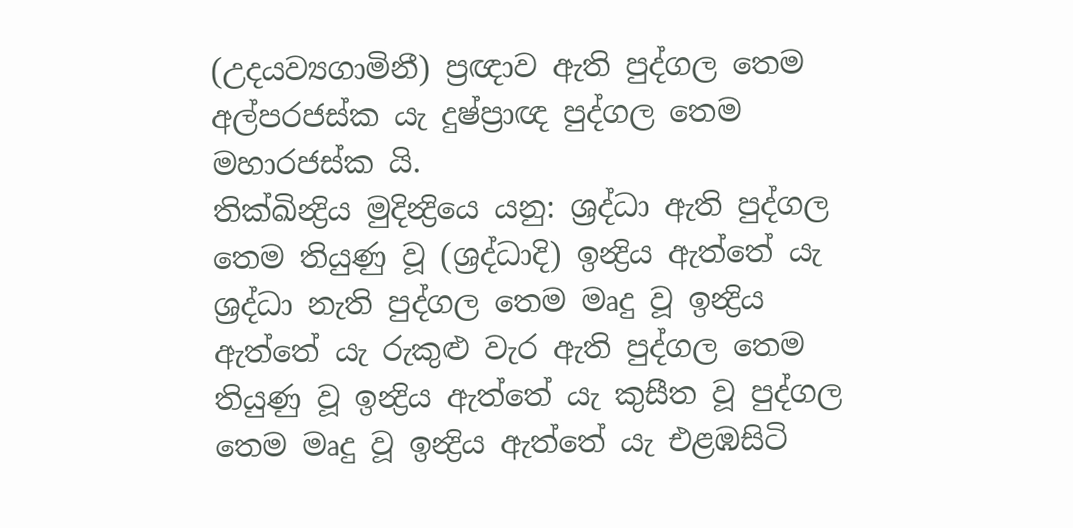(උදයව්‍යගාමිනී) ප්‍රඥාව ඇති පුද්ගල තෙම අල්පරජස්ක යැ දුෂ්ප්‍රාඥ පුද්ගල තෙම මහාරජස්ක යි.
තික්ඛින්‍ද්‍රිය මුදින්‍ද්‍රියෙ යනු: ශ්‍රද්ධා ඇති පුද්ගල තෙම තියුණු වූ (ශ්‍රද්ධාදි) ඉන්‍ද්‍රිය ඇත්තේ යැ ශ්‍රද්ධා නැති පුද්ගල තෙම මෘදු වූ ඉන්‍ද්‍රිය ඇත්තේ යැ රුකුළු වැර ඇති පුද්ගල තෙම තියුණු වූ ඉන්‍ද්‍රිය ඇත්තේ යැ කුසීත වූ පුද්ගල තෙම මෘදු වූ ඉන්‍ද්‍රිය ඇත්තේ යැ එළඹසිටි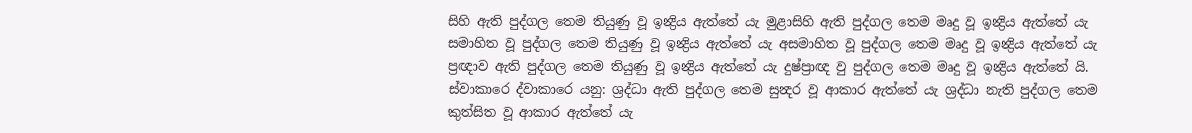සිහි ඇති පුද්ගල තෙම තියුණු වූ ඉන්‍ද්‍රිය ඇත්තේ යැ මුළාසිහි ඇති පුද්ගල තෙම මෘදු වූ ඉන්‍ද්‍රිය ඇත්තේ යැ සමාහිත වූ පුද්ගල තෙම තියුණු වූ ඉන්‍ද්‍රිය ඇත්තේ යැ අසමාහිත වූ පුද්ගල තෙම මෘදු වූ ඉන්‍ද්‍රිය ඇත්තේ යැ ප්‍රඥාව ඇති පුද්ගල තෙම තියුණු වූ ඉන්‍ද්‍රිය ඇත්තේ යැ දුෂ්ප්‍රාඥ වු පුද්ගල තෙම මෘදු වූ ඉන්‍ද්‍රිය ඇත්තේ යි.
ස්වාකාරෙ ද්වාකාරෙ යනු: ශ්‍රද්ධා ඇති පුද්ගල තෙම සුන්‍දර වූ ආකාර ඇත්තේ යැ ශ්‍රද්ධා නැති පුද්ගල තෙම කුත්සිත වූ ආකාර ඇත්තේ යැ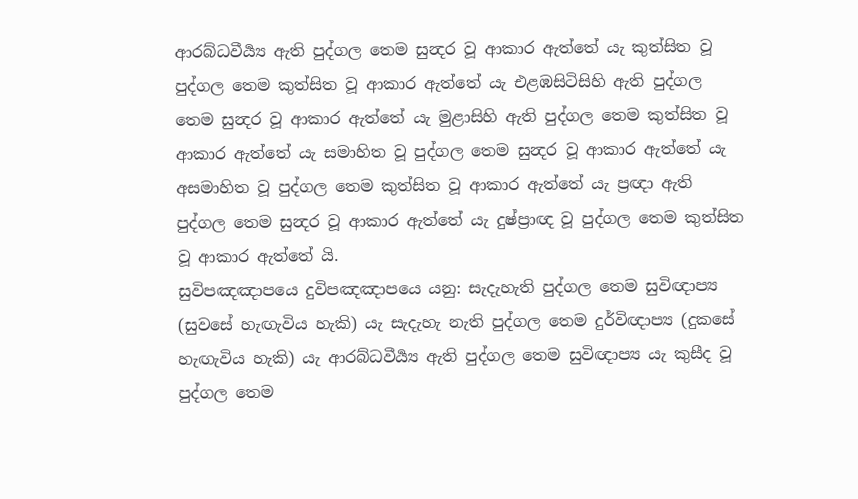ආරබ්ධවීර්‍ය්‍ය ඇති පුද්ගල තෙම සුන්‍දර වූ ආකාර ඇත්තේ යැ කුත්සිත වූ පුද්ගල තෙම කුත්සිත වූ ආකාර ඇත්තේ යැ එළඹසිටිසිහි ඇති පුද්ගල තෙම සුන්‍දර වූ ආකාර ඇත්තේ යැ මුළාසිහි ඇති පුද්ගල තෙම කුත්සිත වූ ආකාර ඇත්තේ යැ සමාහිත වූ පුද්ගල තෙම සුන්‍දර වූ ආකාර ඇත්තේ යැ අසමාහිත වූ පුද්ගල තෙම කුත්සිත වූ ආකාර ඇත්තේ යැ ප්‍රඥා ඇති පුද්ගල තෙම සුන්‍දර වූ ආකාර ඇත්තේ යැ දුෂ්ප්‍රාඥ වූ පුද්ගල තෙම කුත්සිත වූ ආකාර ඇත්තේ යි.
සුවිපඤඤාපයෙ දුවිපඤඤාපයෙ යනු: සැදැහැති පුද්ගල තෙම සුවිඥාප්‍ය (සුවසේ හැඟැවිය හැකි) යැ සැදැහැ නැති පුද්ගල තෙම දුර්විඥාප්‍ය (දුකසේ හැඟැවිය හැකි) යැ ආරබ්ධවීර්‍ය්‍ය ඇති පුද්ගල තෙම සුවිඥාප්‍ය යැ කුසීද වූ පුද්ගල තෙම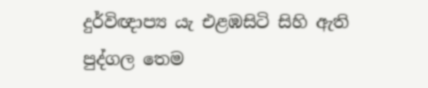දුර්විඥාප්‍ය යැ එළඹසිටි සිහි ඇති පුද්ගල තෙම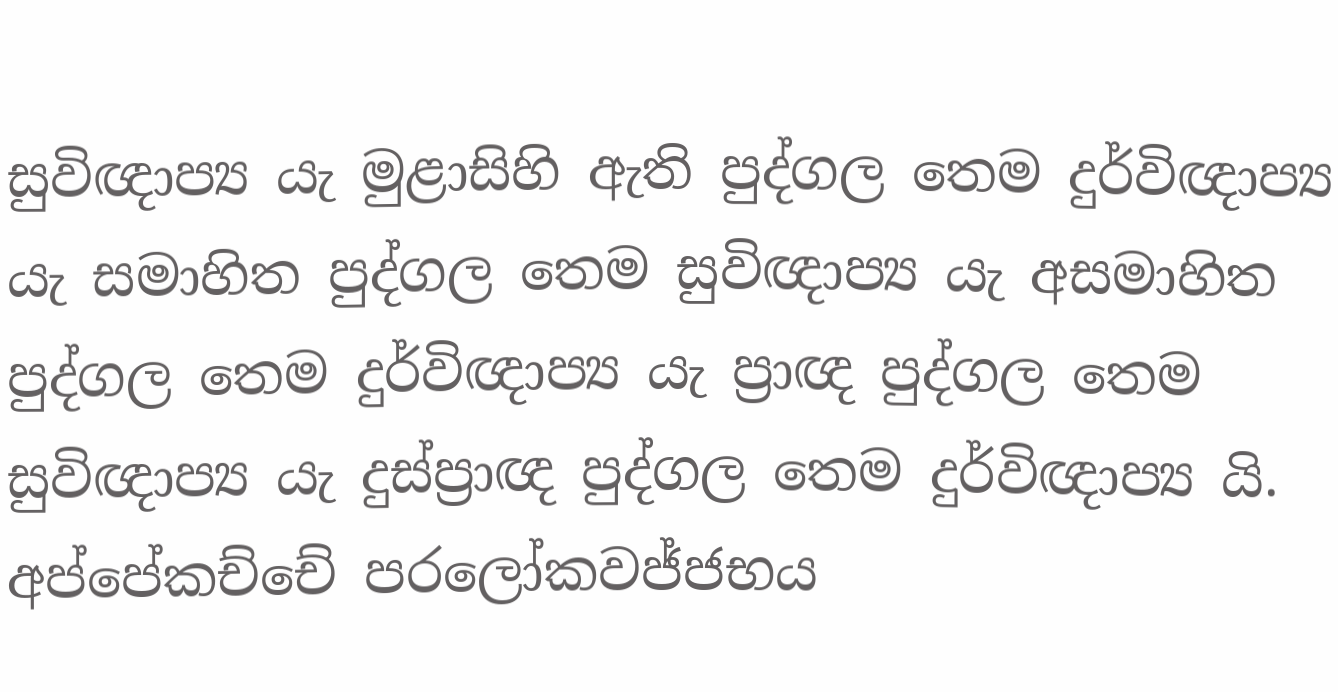සුවිඥාප්‍ය යැ මුළාසිහි ඇති පුද්ගල තෙම දුර්විඥාප්‍ය යැ සමාහිත පුද්ගල තෙම සුවිඥාප්‍ය යැ අසමාහිත පුද්ගල තෙම දුර්විඥාප්‍ය යැ ප්‍රාඥ පුද්ගල තෙම සුවිඥාප්‍ය යැ දුස්ප්‍රාඥ පුද්ගල තෙම දුර්විඥාප්‍ය යි.
අප්පේකච්චේ පරලෝකවජ්ජභය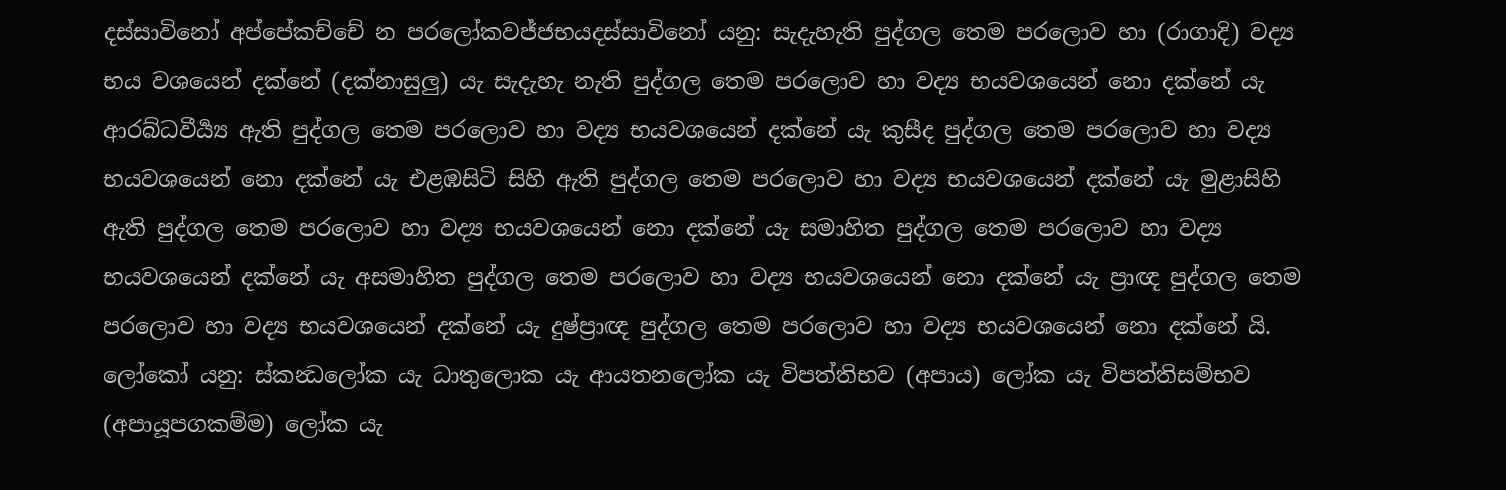දස්සාවිනෝ අප්පේකච්චේ න පරලෝකවජ්ජභයදස්සාවිනෝ යනු: සැදැහැති පුද්ගල තෙම පරලොව හා (රාගාදි) වද්‍ය භය වශයෙන් දක්නේ (දක්නාසුලු) යැ සැදැහැ නැති පුද්ගල තෙම පරලොව හා වද්‍ය භයවශයෙන් නො දක්නේ යැ ආරබ්ධවීර්‍ය්‍ය ඇති පුද්ගල තෙම පරලොව හා වද්‍ය භයවශයෙන් දක්නේ යැ කුසීද පුද්ගල තෙම පරලොව හා වද්‍ය භයවශයෙන් නො දක්නේ යැ එළඹසිටි සිහි ඇති පුද්ගල තෙම පරලොව හා වද්‍ය භයවශයෙන් දක්නේ යැ මුළාසිහි ඇති පුද්ගල තෙම පරලොව හා වද්‍ය භයවශයෙන් නො දක්නේ යැ සමාහිත පුද්ගල තෙම පරලොව හා වද්‍ය භයවශයෙන් දක්නේ යැ අසමාහිත පුද්ගල තෙම පරලොව හා වද්‍ය භයවශයෙන් නො දක්නේ යැ ප්‍රාඥ පුද්ගල තෙම පරලොව හා වද්‍ය භයවශයෙන් දක්නේ යැ දුෂ්ප්‍රාඥ පුද්ගල තෙම පරලොව හා වද්‍ය භයවශයෙන් නො දක්නේ යි.
ලෝකෝ යනු: ස්කන්‍ධලෝක යැ ධාතුලොක යැ ආයතනලෝක යැ විපත්තිභව (අපාය) ලෝක යැ විපත්තිසම්භව (අපායූපගකම්ම) ලෝක යැ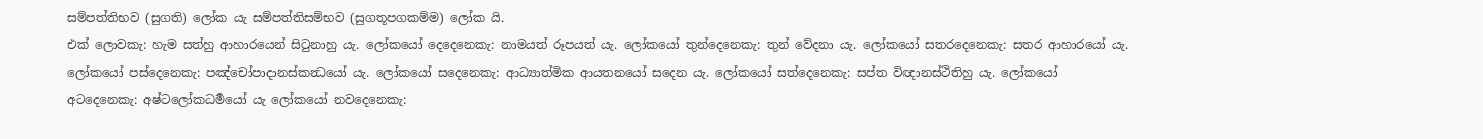සම්පත්තිභව (සුගති) ලෝක යැ සම්පත්තිසම්භව (සුගතූපගකම්ම) ලෝක යි.
එක් ලොවකැ: හැම සත්හු ආහාරයෙන් සිටුනාහු යැ. ලෝකයෝ දෙදෙනෙකැ: නාමයත් රූපයත් යැ. ලෝකයෝ තුන්දෙනෙකැ: තුන් වේදනා යැ. ලෝකයෝ සතරදෙනෙකැ: සතර ආහාරයෝ යැ. ලෝකයෝ පස්දෙනෙකැ: පඤ්චෝපාදානස්කන්‍ධයෝ යැ. ලෝකයෝ සදෙනෙකැ: ආධ්‍යාත්මික ආයතනයෝ සදෙන යැ. ලෝකයෝ සත්දෙනෙකැ: සප්ත විඥානස්ථිතිහු යැ. ලෝකයෝ අටදෙනෙකැ: අෂ්ටලෝකධර්‍මයෝ යැ ලෝකයෝ නවදෙනෙකැ: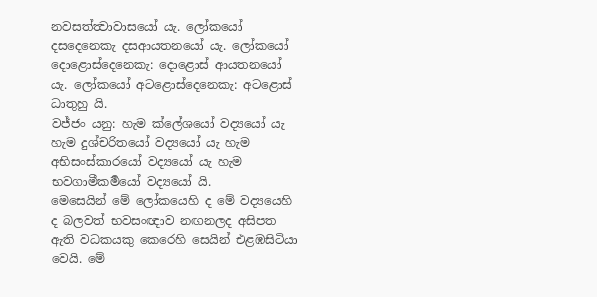නවසත්ත්‍වාවාසයෝ යැ. ලෝකයෝ දසදෙනෙකැ දසආයතනයෝ යැ. ලෝකයෝ දොළොස්දෙනෙකැ: දොළොස් ආයතනයෝ යැ. ලෝකයෝ අටළොස්දෙනෙකැ: අටළොස් ධාතුහු යි.
වජ්ජං යනු: හැම ක්ලේශයෝ වද්‍යයෝ යැ හැම දුශ්චරිතයෝ වද්‍යයෝ යැ හැම අභිසංස්කාරයෝ වද්‍යයෝ යැ හැම භවගාමීකර්‍මයෝ වද්‍යයෝ යි.
මෙසෙයින් මේ ලෝකයෙහි ද මේ වද්‍යයෙහි ද බලවත් භවසංඥාව නඟනලද අසිපත ඇති වධකයකු කෙරෙහි සෙයින් එළඹසිටියා වෙයි. මේ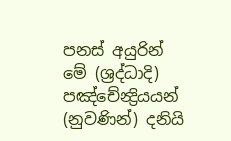පනස් අයුරින් මේ (ශ්‍රද්ධාදි) පඤ්චේන්‍ද්‍රියයන් (නුවණින්) දනියි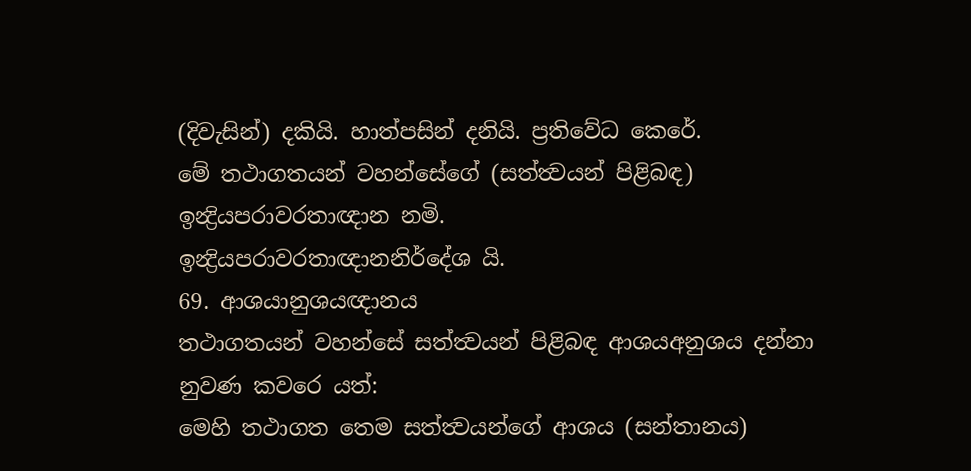(දිවැසින්) දකියි. හාත්පසින් දනියි. ප්‍රතිවේධ කෙරේ.
මේ තථාගතයන් වහන්සේගේ (සත්ත්‍වයන් පිළිබඳ) ඉන්‍ද්‍රියපරාවරතාඥාන නමි.
ඉන්‍ද්‍රියපරාවරතාඥානනිර්දේශ යි.
69. ආශයානුශයඥානය
තථාගතයන් වහන්සේ සත්ත්‍වයන් පිළිබඳ ආශයඅනුශය දන්නා නුවණ කවරෙ යත්:
මෙහි තථාගත තෙම සත්ත්‍වයන්ගේ ආශය (සන්තානය)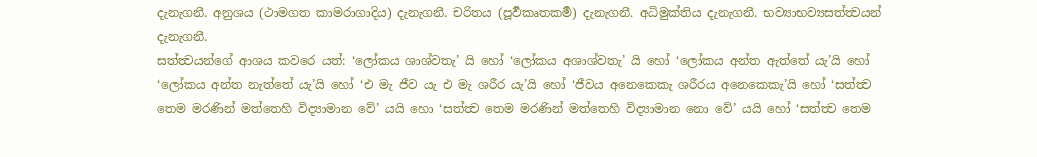දැනැගනී. අනුශය (ථාමගත කාමරාගාදිය) දැනැගනී. චරිතය (පූර්‍වකෘතකර්‍ම) දැනැගනී. අධිමුක්තිය දැනැගනී. භව්‍යාභව්‍යසත්ත්‍වයන් දැනැගනී.
සත්ත්‍වයන්ගේ ආශය කවරෙ යත්: ‘ලෝකය ශාශ්වතැ’ යි හෝ ‘ලෝකය අශාශ්වතැ’ යි හෝ ‘ලෝකය අන්ත ඇත්තේ යැ’යි හෝ ‘ලෝකය අන්ත නැත්තේ යැ’යි හෝ ‘එ මැ ජීව යැ එ මැ ශරීර යැ’යි හෝ ‘ජීවය අනෙකෙකැ ශරීරය අනෙකෙකැ’යි හෝ ‘සත්ත්‍ව තෙම මරණින් මත්තෙහි විද්‍යාමාන වේ’ යයි හො ‘සත්ත්‍ව තෙම මරණින් මත්තෙහි විද්‍යාමාන නො වේ’ යයි හෝ ‘සත්ත්‍ව තෙම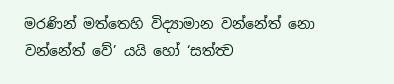මරණින් මත්තෙහි විද්‍යාමාන වන්නේත් නො වන්නේත් වේ’ යයි හෝ ‘සත්ත්‍ව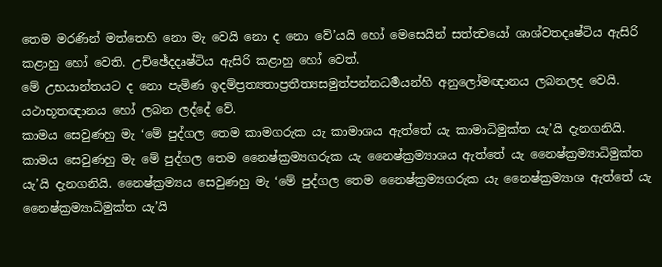තෙම මරණින් මත්තෙහි නො මැ වෙයි නො ද නො වේ’යයි හෝ මෙසෙයින් සත්ත්‍වයෝ ශාශ්වතදෘෂ්ටිය ඇසිරි කළාහු හෝ වෙති. උච්ඡේදදෘෂ්ටිය ඇසිරි කළාහු හෝ වෙත්.
මේ උභයාන්තයට ද නො පැමිණ ඉදම්ප්‍රත්‍යතාප්‍රතීත්‍යසමුත්පන්නධර්‍මයන්හි අනුලෝමඥානය ලබනලද වෙයි. යථාභූතඥානය හෝ ලබන ලද්දේ වේ.
කාමය සෙවුණහු මැ ‘මේ පුද්ගල තෙම කාමගරුක යැ කාමාශය ඇත්තේ යැ කාමාධිමුක්ත යැ’යි දැනගනියි. කාමය සෙවුණහු මැ මේ පුද්ගල තෙම නෛෂ්ක්‍රම්‍යගරුක යැ නෛෂ්ක්‍රම්‍යාශය ඇත්තේ යැ නෛෂ්ක්‍රම්‍යාධිමුක්ත යැ’යි දැනගනියි. නෛෂ්ක්‍රම්‍යය සෙවුණහු මැ ‘මේ පුද්ගල තෙම නෛෂ්ක්‍රම්‍යගරුක යැ නෛෂ්ක්‍රම්‍යාශ ඇත්තේ යැ නෛෂ්ක්‍රම්‍යාධිමුක්ත යැ’යි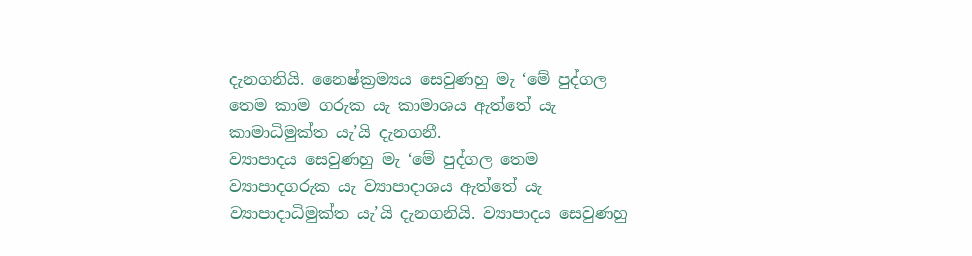දැනගනියි. නෛෂ්ක්‍රම්‍යය සෙවුණහු මැ ‘මේ පුද්ගල තෙම කාම ගරුක යැ කාමාශය ඇත්තේ යැ කාමාධිමුක්ත යැ’යි දැනගනී.
ව්‍යාපාදය සෙවුණහු මැ ‘මේ පුද්ගල තෙම ව්‍යාපාදගරුක යැ ව්‍යාපාදාශය ඇත්තේ යැ ව්‍යාපාදාධිමුක්ත යැ’යි දැනගනියි. ව්‍යාපාදය සෙවුණහු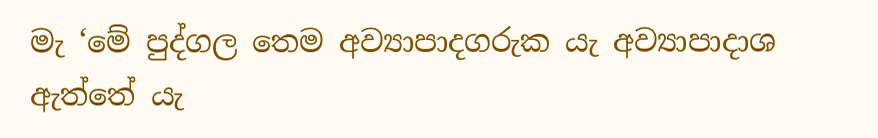මැ ‘මේ පුද්ගල තෙම අව්‍යාපාදගරුක යැ අව්‍යාපාදාශ ඇත්තේ යැ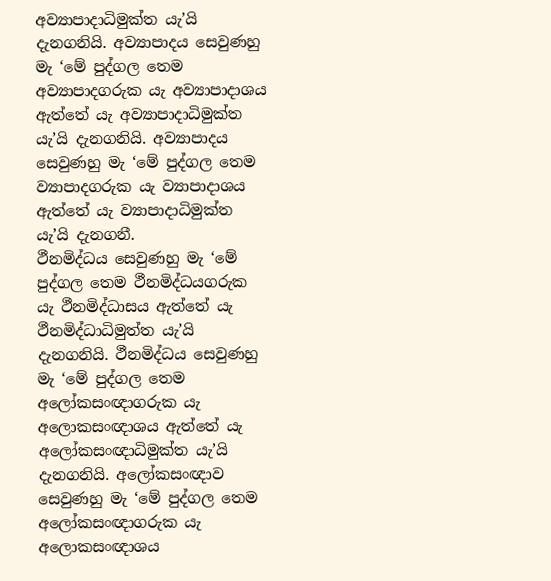අව්‍යාපාදාධිමුක්ත යැ’යි දැනගනියි. අව්‍යාපාදය සෙවුණහු මැ ‘මේ පුද්ගල තෙම අව්‍යාපාදගරුක යැ අව්‍යාපාදාශය ඇත්තේ යැ අව්‍යාපාදාධිමුක්ත යැ’යි දැනගනියි. අව්‍යාපාදය සෙවුණහු මැ ‘මේ පුද්ගල තෙම ව්‍යාපාදගරුක යැ ව්‍යාපාදාශය ඇත්තේ යැ ව්‍යාපාදාධිමුක්ත යැ’යි දැනගනී.
ථීනමිද්ධය සෙවුණහු මැ ‘මේ පුද්ගල තෙම ථීනමිද්ධයගරුක යැ ථීනමිද්ධාසය ඇත්තේ යැ ථීනමිද්ධාධිමුත්ත යැ’යි දැනගනියි. ථීනමිද්ධය සෙවුණහු මැ ‘මේ පුද්ගල තෙම අලෝකසංඥාගරුක යැ අලොකසංඥාශය ඇත්තේ යැ අලෝකසංඥාධිමුක්ත යැ’යි දැනගනියි. අලෝකසංඥාව සෙවුණහු මැ ‘මේ පුද්ගල තෙම අලෝකසංඥාගරුක යැ අලොකසංඥාශය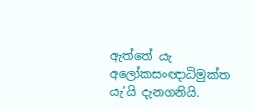ඇත්තේ යැ අලෝකසංඥාධිමුක්ත යැ’යි දැනගනියි.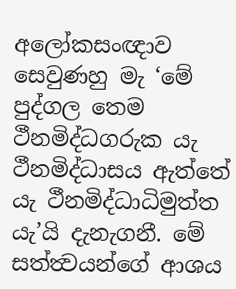අලෝකසංඥාව සෙවුණහු මැ ‘මේ පුද්ගල තෙම ථීනමිද්ධගරුක යැ ථීනමිද්ධාසය ඇත්තේ යැ ථීනමිද්ධාධිමුත්ත යැ’යි දැනැගනී. මේ සත්ත්‍වයන්ගේ ආශය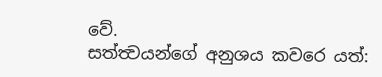වේ.
සත්ත්‍වයන්ගේ අනුශය කවරෙ යත්: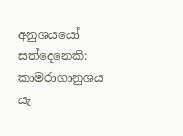අනුශයයෝ සත්දෙනෙකි: කාමරාගානුශය යැ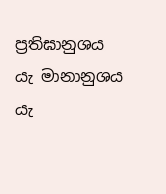ප්‍රතිඝානුශය යැ මානානුශය යැ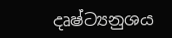දෘෂ්ට්‍යනුශය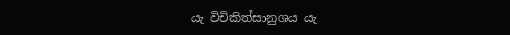යැ විචිකිත්සානුශය යැ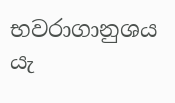භවරාගානුශය යැ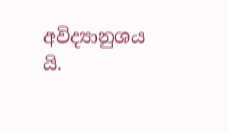අවිද්‍යානුශය යි.